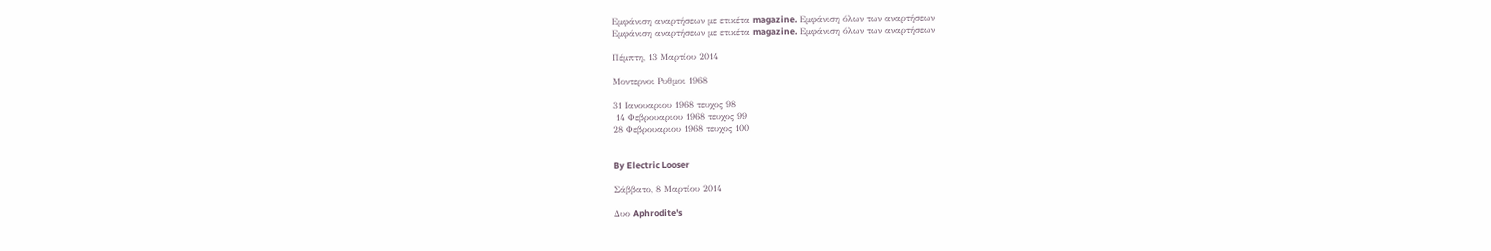Εμφάνιση αναρτήσεων με ετικέτα magazine. Εμφάνιση όλων των αναρτήσεων
Εμφάνιση αναρτήσεων με ετικέτα magazine. Εμφάνιση όλων των αναρτήσεων

Πέμπτη, 13 Μαρτίου 2014

Μοντερνοι Ρυθμοι 1968

31 Ιανουαριου 1968 τευχος 98
 14 Φεβρουαριου 1968 τευχος 99
28 Φεβρουαριου 1968 τευχος 100


By Electric Looser

Σάββατο, 8 Μαρτίου 2014

Δυο Aphrodite's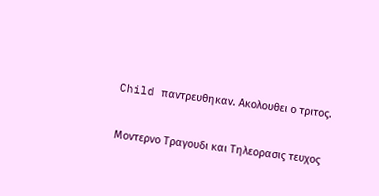Child παντρευθηκαν. Ακολουθει ο τριτος.

Μοντερνο Τραγουδι και Τηλεορασις τευχος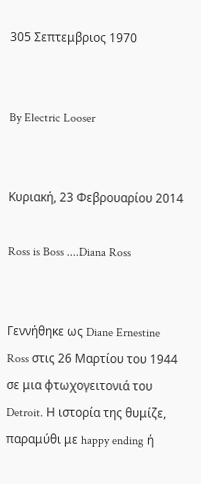305 Σεπτεμβριος 1970


By Electric Looser


Κυριακή, 23 Φεβρουαρίου 2014

Ross is Boss ....Diana Ross


Γεννήθηκε ως Diane Ernestine Ross στις 26 Μαρτίου του 1944 σε μια φτωχογειτονιά του Detroit. Η ιστορία της θυμίζε, παραμύθι με happy ending ή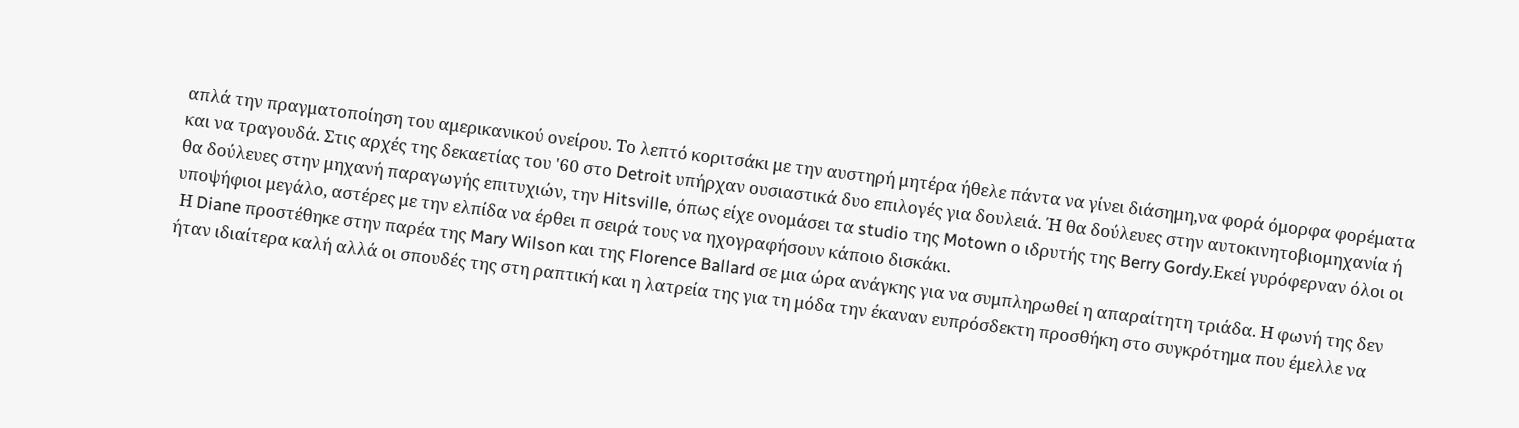απλά την πραγματοποίηση του αμερικανικού ονείρου. Το λεπτό κοριτσάκι με την αυστηρή μητέρα ήθελε πάντα να γίνει διάσημη,να φορά όμορφα φορέματα και να τραγουδά. Στις αρχές της δεκαετίας του '60 στο Detroit υπήρχαν ουσιαστικά δυο επιλογές για δουλειά. Ή θα δούλευες στην αυτοκινητοβιομηχανία ή θα δούλευες στην μηχανή παραγωγής επιτυχιών, την Hitsville, όπως είχε ονομάσει τα studio της Motown ο ιδρυτής της Berry Gordy.Εκεί γυρόφερναν όλοι οι υποψήφιοι μεγάλο, αστέρες με την ελπίδα να έρθει π σειρά τους να ηχογραφήσουν κάποιο δισκάκι.
 Η Diane προστέθηκε στην παρέα της Mary Wilson και της Florence Ballard σε μια ώρα ανάγκης για να συμπληρωθεί η απαραίτητη τριάδα. Η φωνή της δεν ήταν ιδιαίτερα καλή αλλά οι σπουδές της στη ραπτική και η λατρεία της για τη μόδα την έκαναν ευπρόσδεκτη προσθήκη στο συγκρότημα που έμελλε να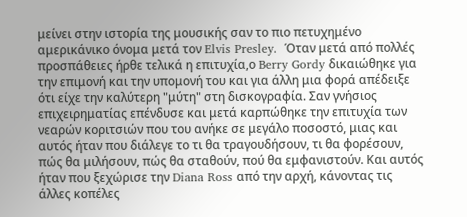μείνει στην ιστορία της μουσικής σαν το πιο πετυχημένο αμερικάνικο όνομα μετά τον Elvis Presley.  Όταν μετά από πολλές προσπάθειες ήρθε τελικά η επιτυχία,ο Berry Gordy δικαιώθηκε για την επιμονή και την υπομονή του και για άλλη μια φορά απέδειξε ότι είχε την καλύτερη "μύτη" στη δισκογραφία. Σαν γνήσιος επιχειρηματίας επένδυσε και μετά καρπώθηκε την επιτυχία των νεαρών κοριτσιών που του ανήκε σε μεγάλο ποσοστό, μιας και αυτός ήταν που διάλεγε το τι θα τραγουδήσουν, τι θα φορέσουν, πώς θα μιλήσουν, πώς θα σταθούν, πού θα εμφανιστούν. Και αυτός ήταν που ξεχώρισε την Diana Ross από την αρχή, κάνοντας τις άλλες κοπέλες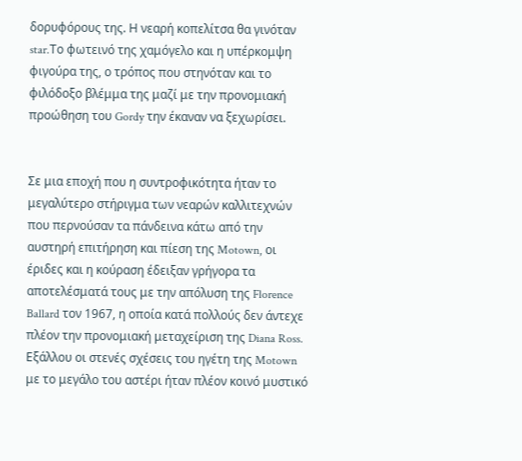δορυφόρους της. Η νεαρή κοπελίτσα θα γινόταν star.Το φωτεινό της χαμόγελο και η υπέρκομψη φιγούρα της, ο τρόπος που στηνόταν και το φιλόδοξο βλέμμα της μαζί με την προνομιακή προώθηση του Gordy την έκαναν να ξεχωρίσει.


Σε μια εποχή που η συντροφικότητα ήταν το μεγαλύτερο στήριγμα των νεαρών καλλιτεχνών που περνούσαν τα πάνδεινα κάτω από την αυστηρή επιτήρηση και πίεση της Motown, οι έριδες και η κούραση έδειξαν γρήγορα τα αποτελέσματά τους με την απόλυση της Florence Ballard τον 1967, η οποία κατά πολλούς δεν άντεχε πλέον την προνομιακή μεταχείριση της Diana Ross. Εξάλλου οι στενές σχέσεις του ηγέτη της Motown με το μεγάλο του αστέρι ήταν πλέον κοινό μυστικό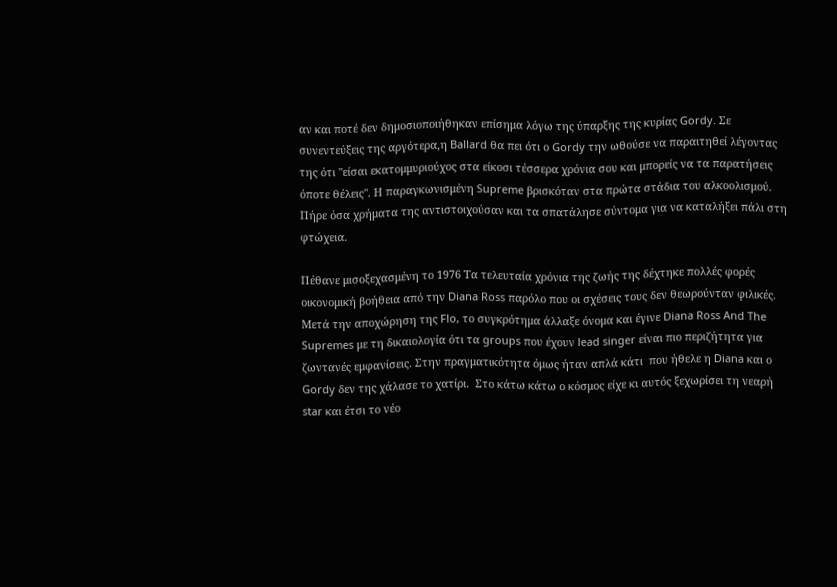αν και ποτέ δεν δημοσιοποιήθηκαν επίσημα λόγω της ύπαρξης της κυρίας Gordy. Σε συνεντεύξεις της αργότερα,η Ballard θα πει ότι ο Gordy την ωθούσε να παραιτηθεί λέγοντας της ότι "είσαι εκατομμυριούχος στα είκοσι τέσσερα χρόνια σου και μπορείς να τα παρατήσεις όποτε θέλεις". Η παραγκωνισμένη Supreme βρισκόταν στα πρώτα στάδια του αλκοολισμού. Πήρε όσα χρήματα της αντιστοιχούσαν και τα σπατάλησε σύντομα για να καταλήξει πάλι στη φτώχεια.

Πέθανε μισοξεχασμένη το 1976 Τα τελευταία χρόνια της ζωής της δέχτηκε πολλές φορές οικονομική βοήθεια από την Diana Ross παρόλο που οι σχέσεις τους δεν θεωρούνταν φιλικές. Μετά την αποχώρηση της Flo, το συγκρότημα άλλαξε όνομα και έγινε Diana Ross And The Supremes με τη δικαιολογία ότι τα groups που έχουν lead singer είναι πιο περιζήτητα για ζωντανές εμφανίσεις. Στην πραγματικότητα όμως ήταν απλά κάτι  που ήθελε η Diana και ο Gordy δεν της χάλασε το χατίρι.  Στο κάτω κάτω ο κόσμος είχε κι αυτός ξεχωρίσει τη νεαρή star και έτσι το νέο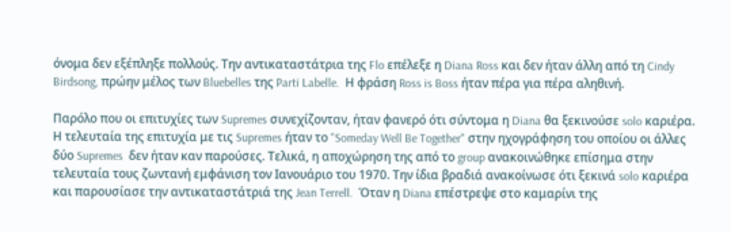όνομα δεν εξέπληξε πολλούς. Την αντικαταστάτρια της Flo επέλεξε η Diana Ross και δεν ήταν άλλη από τη Cindy Birdsong, πρώην μέλος των Bluebelles της Parti Labelle.  Η φράση Ross is Boss ήταν πέρα για πέρα αληθινή.

Παρόλο που οι επιτυχίες των Supremes συνεχίζονταν, ήταν φανερό ότι σύντομα η Diana θα ξεκινούσε solo καριέρα. Η τελευταία της επιτυχία με τις Supremes ήταν το "Someday Well Be Together" στην ηχογράφηση του οποίου οι άλλες δύο Supremes  δεν ήταν καν παρούσες. Τελικά, η αποχώρηση της από το group ανακοινώθηκε επίσημα στην τελευταία τους ζωντανή εμφάνιση τον Ιανουάριο του 1970. Την ίδια βραδιά ανακοίνωσε ότι ξεκινά solo καριέρα και παρουσίασε την αντικαταστάτριά της Jean Terrell.  Όταν η Diana επέστρεψε στο καμαρίνι της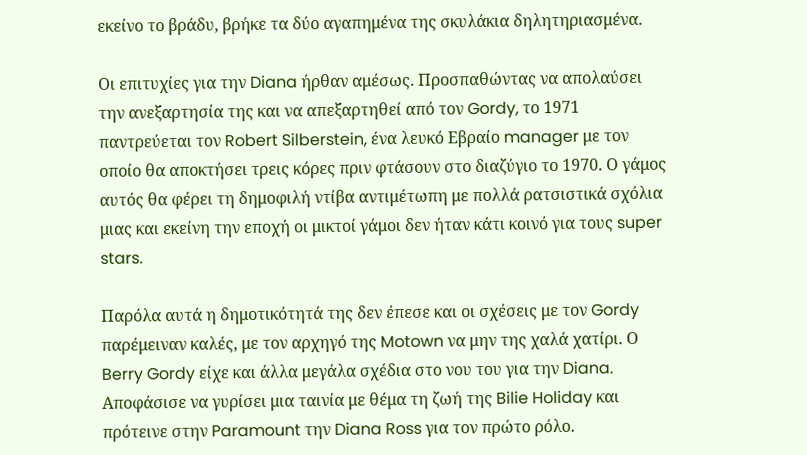εκείνο το βράδυ, βρήκε τα δύο αγαπημένα της σκυλάκια δηλητηριασμένα.

Οι επιτυχίες για την Diana ήρθαν αμέσως. Προσπαθώντας να απολαύσει την ανεξαρτησία της και να απεξαρτηθεί από τον Gordy, το 1971 παντρεύεται τον Robert Silberstein, ένα λευκό Εβραίο manager με τον οποίο θα αποκτήσει τρεις κόρες πριν φτάσουν στο διαζύγιο το 1970. Ο γάμος αυτός θα φέρει τη δημοφιλή ντίβα αντιμέτωπη με πολλά ρατσιστικά σχόλια μιας και εκείνη την εποχή οι μικτοί γάμοι δεν ήταν κάτι κοινό για τους super stars.

Παρόλα αυτά η δημοτικότητά της δεν έπεσε και οι σχέσεις με τον Gordy παρέμειναν καλές, με τον αρχηγό της Motown να μην της χαλά χατίρι. Ο Berry Gordy είχε και άλλα μεγάλα σχέδια στο νου του για την Diana. Αποφάσισε να γυρίσει μια ταινία με θέμα τη ζωή της Bilie Holiday και πρότεινε στην Paramount την Diana Ross για τον πρώτο ρόλο.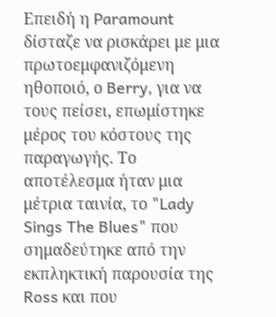Επειδή η Paramount δίσταζε να ρισκάρει με μια πρωτοεμφανιζόμενη ηθοποιό, ο Berry, για να τους πείσει, επωμίστηκε μέρος του κόστους της παραγωγής. Το αποτέλεσμα ήταν μια μέτρια ταινία, το "Lady Sings The Blues" που σημαδεύτηκε από την εκπληκτική παρουσία της Ross και που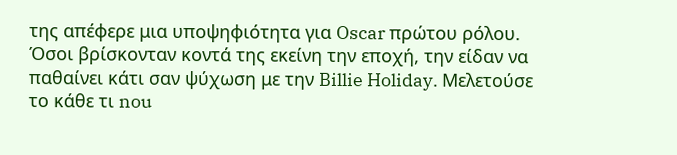της απέφερε μια υποψηφιότητα για Oscar πρώτου ρόλου. Όσοι βρίσκονταν κοντά της εκείνη την εποχή, την είδαν να παθαίνει κάτι σαν ψύχωση με την Billie Holiday. Μελετούσε το κάθε τι nou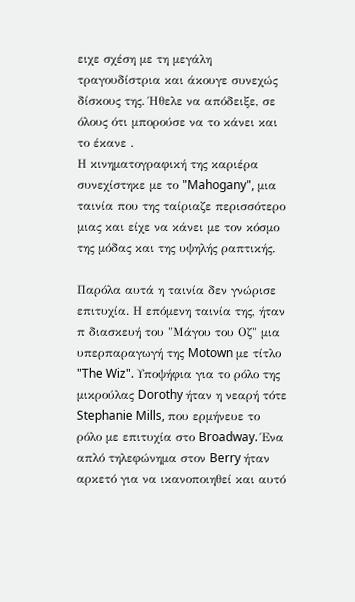ειχε σχέση με τη μεγάλη τραγουδίστρια και άκουγε συνεχώς δίσκους της. Ήθελε να απόδειξε, σε όλους ότι μπορούσε να το κάνει και το έκανε .
Η κινηματογραφική της καριέρα συνεχίστηκε με το "Mahogany", μια ταινία που της ταίριαζε περισσότερο μιας και είχε να κάνει με τον κόσμο της μόδας και της υψηλής ραπτικής.

Παρόλα αυτά η ταινία δεν γνώρισε επιτυχία. Η επόμενη ταινία της, ήταν π διασκευή του "Μάγου του Οζ" μια υπερπαραγωγή της Motown με τίτλο "The Wiz". Υποψήφια για το ρόλο της μικρούλας Dorothy ήταν η νεαρή τότε Stephanie Mills, που ερμήνευε το ρόλο με επιτυχία στο Broadway. Ένα απλό τηλεφώνημα στον Berry ήταν αρκετό για να ικανοποιηθεί και αυτό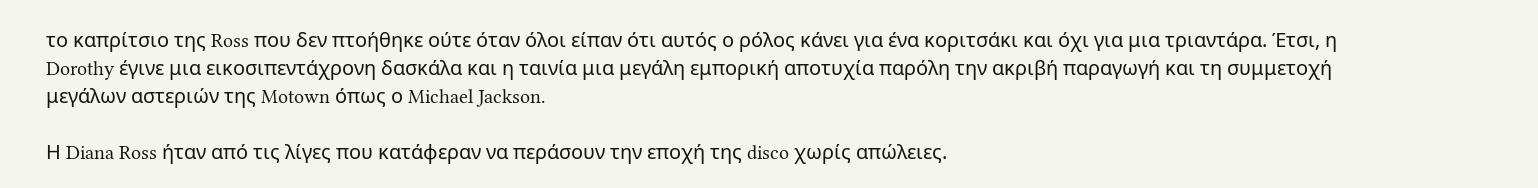το καπρίτσιο της Ross που δεν πτοήθηκε ούτε όταν όλοι είπαν ότι αυτός ο ρόλος κάνει για ένα κοριτσάκι και όχι για μια τριαντάρα. Έτσι, η Dorothy έγινε μια εικοσιπεντάχρονη δασκάλα και η ταινία μια μεγάλη εμπορική αποτυχία παρόλη την ακριβή παραγωγή και τη συμμετοχή μεγάλων αστεριών της Motown όπως ο Michael Jackson.

Η Diana Ross ήταν από τις λίγες που κατάφεραν να περάσουν την εποχή της disco χωρίς απώλειες.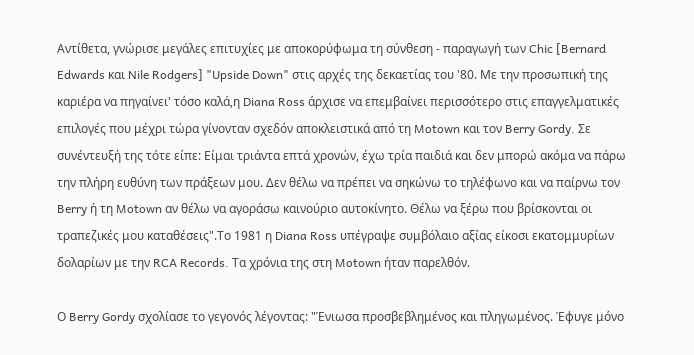Αντίθετα, γνώρισε μεγάλες επιτυχίες με αποκορύφωμα τη σύνθεση - παραγωγή των Chic [Bernard Edwards και Nile Rodgers] "Upside Down" στις αρχές της δεκαετίας του '80. Με την προσωπική της καριέρα να πηγαίνει' τόσο καλά,η Diana Ross άρχισε να επεμβαίνει περισσότερο στις επαγγελματικές επιλογές που μέχρι τώρα γίνονταν σχεδόν αποκλειστικά από τη Motown και τον Berry Gordy. Σε συνέντευξή της τότε είπε: Είμαι τριάντα επτά χρονών, έχω τρία παιδιά και δεν μπορώ ακόμα να πάρω την πλήρη ευθύνη των πράξεων μου. Δεν θέλω να πρέπει να σηκώνω το τηλέφωνο και να παίρνω τον Berry ή τη Motown αν θέλω να αγοράσω καινούριο αυτοκίνητο. Θέλω να ξέρω που βρίσκονται οι τραπεζικές μου καταθέσεις".Το 1981 η Diana Ross υπέγραψε συμβόλαιο αξίας είκοσι εκατομμυρίων δολαρίων με την RCA Records. Τα χρόνια της στη Motown ήταν παρελθόν.

Ο Berry Gordy σχολίασε το γεγονός λέγοντας: "Ένιωσα προσβεβλημένος και πληγωμένος. Έφυγε μόνο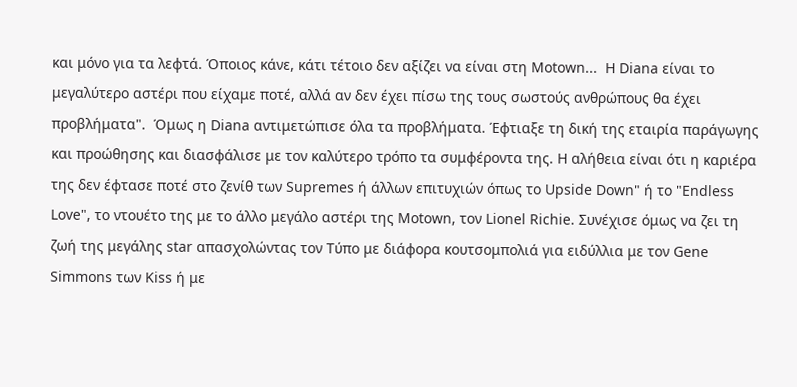και μόνο για τα λεφτά. Όποιος κάνε, κάτι τέτοιο δεν αξίζει να είναι στη Motown...  Η Diana είναι το μεγαλύτερο αστέρι που είχαμε ποτέ, αλλά αν δεν έχει πίσω της τους σωστούς ανθρώπους θα έχει προβλήματα".  Όμως η Diana αντιμετώπισε όλα τα προβλήματα. Έφτιαξε τη δική της εταιρία παράγωγης και προώθησης και διασφάλισε με τον καλύτερο τρόπο τα συμφέροντα της. Η αλήθεια είναι ότι η καριέρα της δεν έφτασε ποτέ στο ζενίθ των Supremes ή άλλων επιτυχιών όπως το Upside Down" ή το "Endless Love", το ντουέτο της με το άλλο μεγάλο αστέρι της Motown, τον Lionel Richie. Συνέχισε όμως να ζει τη ζωή της μεγάλης star απασχολώντας τον Τύπο με διάφορα κουτσομπολιά για ειδύλλια με τον Gene Simmons των Kiss ή με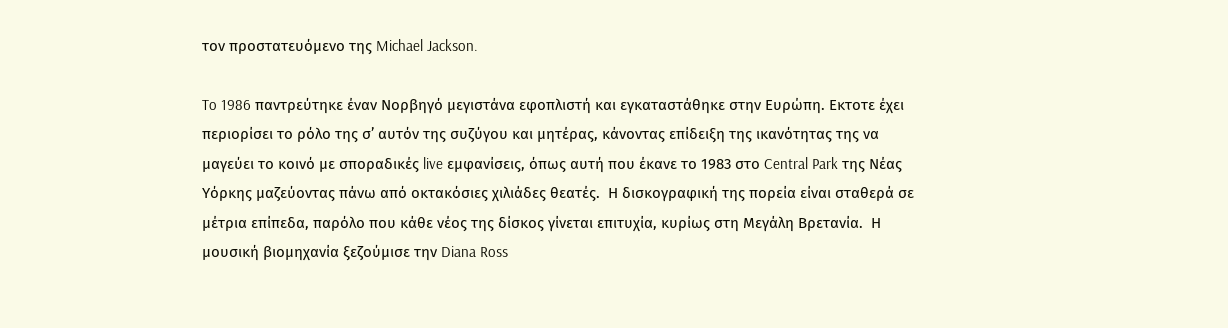τον προστατευόμενο της Michael Jackson.

To 1986 παντρεύτηκε έναν Νορβηγό μεγιστάνα εφοπλιστή και εγκαταστάθηκε στην Ευρώπη. Εκτοτε έχει περιορίσει το ρόλο της σ’ αυτόν της συζύγου και μητέρας, κάνοντας επίδειξη της ικανότητας της να μαγεύει το κοινό με σποραδικές live εμφανίσεις, όπως αυτή που έκανε το 1983 στο Central Park της Νέας Υόρκης μαζεύοντας πάνω από οκτακόσιες χιλιάδες θεατές.  Η δισκογραφική της πορεία είναι σταθερά σε μέτρια επίπεδα, παρόλο που κάθε νέος της δίσκος γίνεται επιτυχία, κυρίως στη Μεγάλη Βρετανία.  Η μουσική βιομηχανία ξεζούμισε την Diana Ross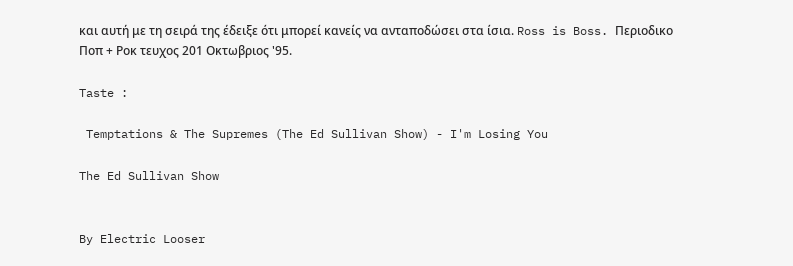και αυτή με τη σειρά της έδειξε ότι μπορεί κανείς να ανταποδώσει στα ίσια. Ross is Boss. Περιοδικο Ποπ + Ροκ τευχος 201 Οκτωβριος '95.

Taste :

 Temptations & The Supremes (The Ed Sullivan Show) - I'm Losing You

The Ed Sullivan Show


By Electric Looser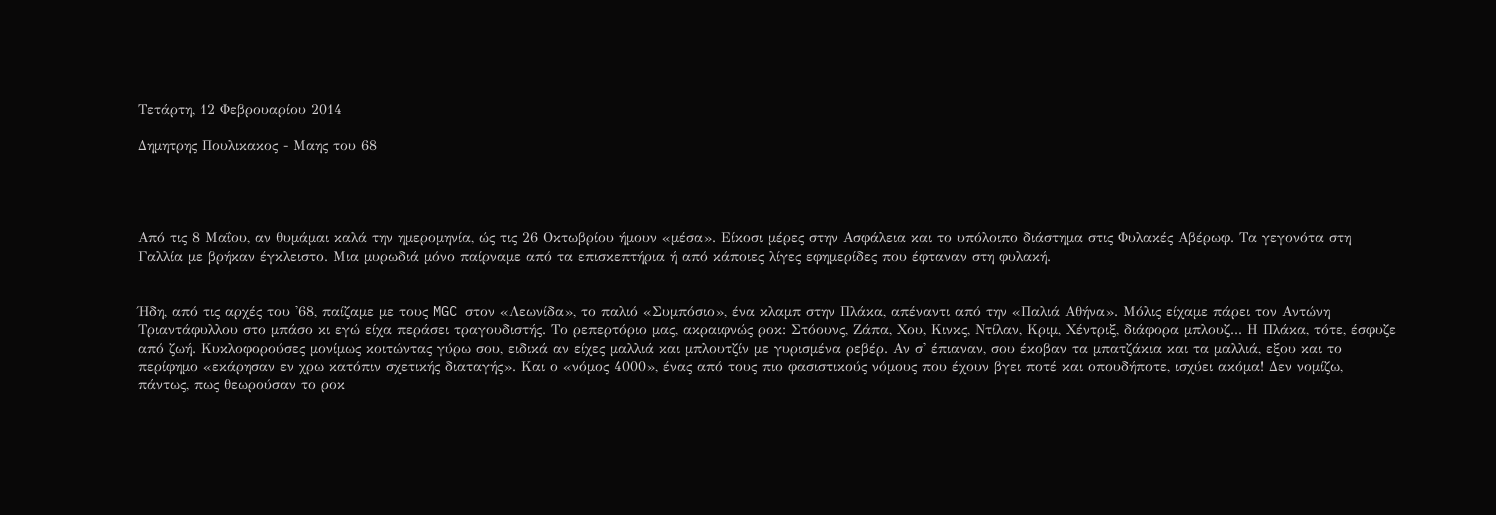Τετάρτη, 12 Φεβρουαρίου 2014

Δημητρης Πουλικακος - Μαης του 68




Από τις 8 Μαΐου, αν θυμάμαι καλά την ημερομηνία, ώς τις 26 Οκτωβρίου ήμουν «μέσα». Είκοσι μέρες στην Ασφάλεια και το υπόλοιπο διάστημα στις Φυλακές Αβέρωφ. Τα γεγονότα στη Γαλλία με βρήκαν έγκλειστο. Μια μυρωδιά μόνο παίρναμε από τα επισκεπτήρια ή από κάποιες λίγες εφημερίδες που έφταναν στη φυλακή.


Ήδη, από τις αρχές του '68, παίζαμε με τους MGC στον «Λεωνίδα», το παλιό «Συμπόσιο», ένα κλαμπ στην Πλάκα, απέναντι από την «Παλιά Αθήνα». Μόλις είχαμε πάρει τον Αντώνη Τριαντάφυλλου στο μπάσο κι εγώ είχα περάσει τραγουδιστής. Το ρεπερτόριο μας, ακραιφνώς ροκ: Στόουνς, Ζάπα, Χου, Κινκς, Ντίλαν, Κριμ, Χέντριξ, διάφορα μπλουζ... Η Πλάκα, τότε, έσφυζε από ζωή. Κυκλοφορούσες μονίμως κοιτώντας γύρω σου, ειδικά αν είχες μαλλιά και μπλουτζίν με γυρισμένα ρεβέρ. Αν σ' έπιαναν, σου έκοβαν τα μπατζάκια και τα μαλλιά, εξου και το περίφημο «εκάρησαν εν χρω κατόπιν σχετικής διαταγής». Και ο «νόμος 4000», ένας από τους πιο φασιστικούς νόμους που έχουν βγει ποτέ και οπουδήποτε, ισχύει ακόμα! Δεν νομίζω, πάντως, πως θεωρούσαν το ροκ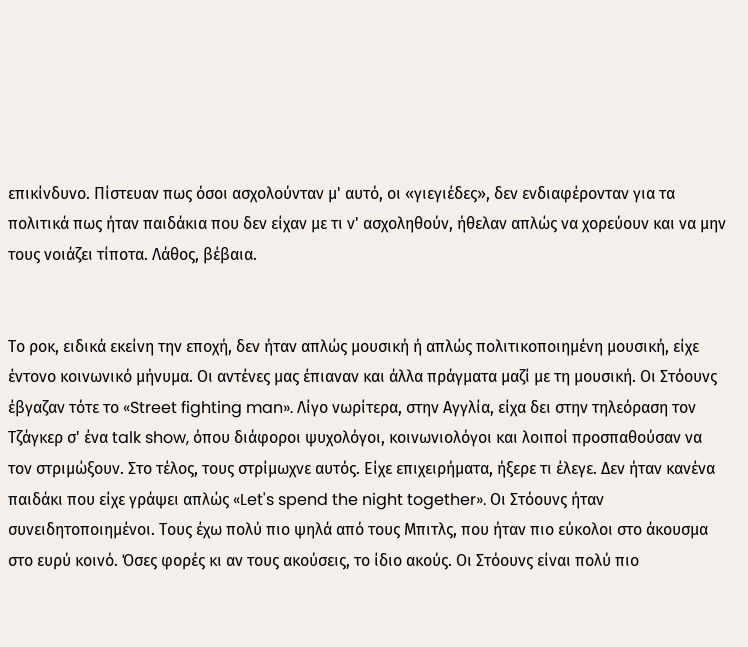επικίνδυνο. Πίστευαν πως όσοι ασχολούνταν μ' αυτό, οι «γιεγιέδες», δεν ενδιαφέρονταν για τα πολιτικά πως ήταν παιδάκια που δεν είχαν με τι ν' ασχοληθούν, ήθελαν απλώς να χορεύουν και να μην τους νοιάζει τίποτα. Λάθος, βέβαια.


Το ροκ, ειδικά εκείνη την εποχή, δεν ήταν απλώς μουσική ή απλώς πολιτικοποιημένη μουσική, είχε έντονο κοινωνικό μήνυμα. Οι αντένες μας έπιαναν και άλλα πράγματα μαζί με τη μουσική. Οι Στόουνς έβγαζαν τότε το «Street fighting man». Λίγο νωρίτερα, στην Αγγλία, είχα δει στην τηλεόραση τον Τζάγκερ σ' ένα talk show, όπου διάφοροι ψυχολόγοι, κοινωνιολόγοι και λοιποί προσπαθούσαν να τον στριμώξουν. Στο τέλος, τους στρίμωχνε αυτός. Είχε επιχειρήματα, ήξερε τι έλεγε. Δεν ήταν κανένα παιδάκι που είχε γράψει απλώς «Let's spend the night together». Οι Στόουνς ήταν συνειδητοποιημένοι. Τους έχω πολύ πιο ψηλά από τους Μπιτλς, που ήταν πιο εύκολοι στο άκουσμα στο ευρύ κοινό. Όσες φορές κι αν τους ακούσεις, το ίδιο ακούς. Οι Στόουνς είναι πολύ πιο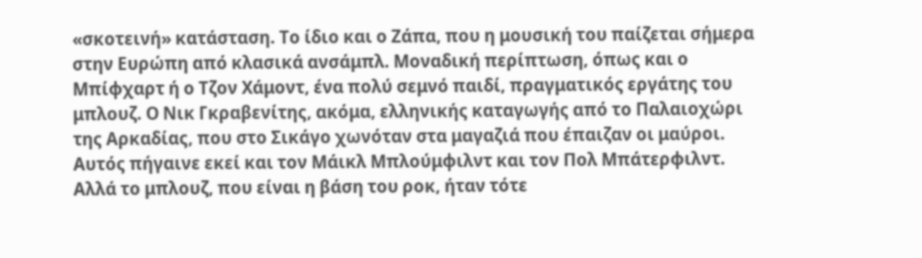«σκοτεινή» κατάσταση. Το ίδιο και ο Ζάπα, που η μουσική του παίζεται σήμερα στην Ευρώπη από κλασικά ανσάμπλ. Μοναδική περίπτωση, όπως και ο Μπίφχαρτ ή ο Τζον Χάμοντ, ένα πολύ σεμνό παιδί, πραγματικός εργάτης του μπλουζ. Ο Νικ Γκραβενίτης, ακόμα, ελληνικής καταγωγής από το Παλαιοχώρι της Αρκαδίας, που στο Σικάγο χωνόταν στα μαγαζιά που έπαιζαν οι μαύροι. Αυτός πήγαινε εκεί και τον Μάικλ Μπλούμφιλντ και τον Πολ Μπάτερφιλντ. Αλλά το μπλουζ, που είναι η βάση του ροκ, ήταν τότε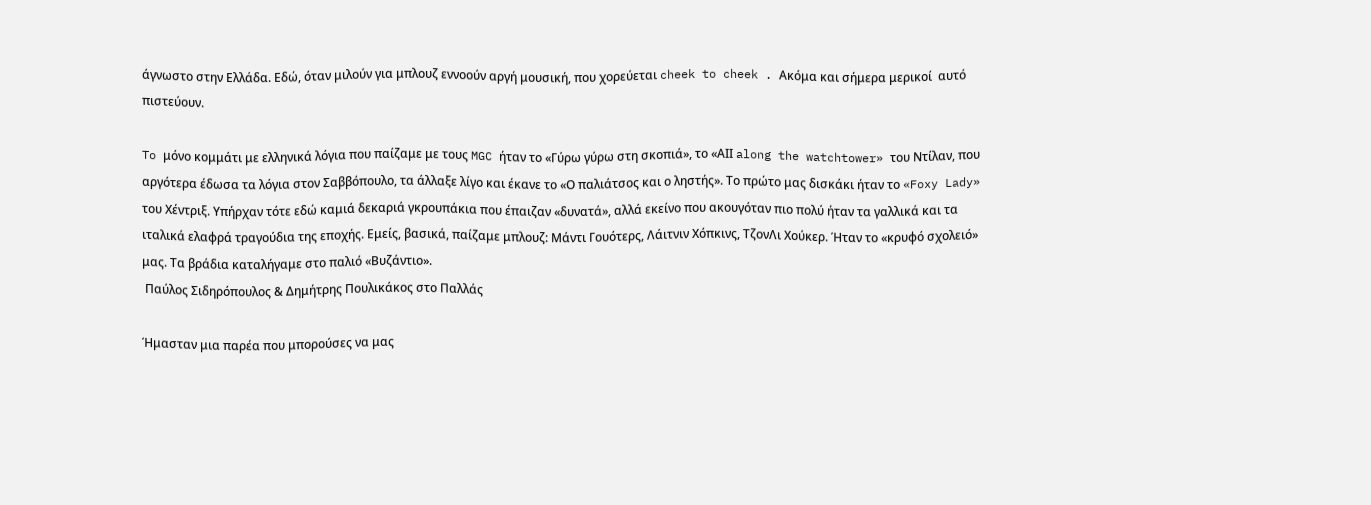άγνωστο στην Ελλάδα. Εδώ, όταν μιλούν για μπλουζ εννοούν αργή μουσική, που χορεύεται cheek to cheek . Ακόμα και σήμερα μερικοί  αυτό πιστεύουν.

To μόνο κομμάτι με ελληνικά λόγια που παίζαμε με τους MGC ήταν το «Γύρω γύρω στη σκοπιά», το «ΑΙΙ along the watchtower» του Ντίλαν, που αργότερα έδωσα τα λόγια στον Σαββόπουλο, τα άλλαξε λίγο και έκανε το «Ο παλιάτσος και ο ληστής». Το πρώτο μας δισκάκι ήταν το «Foxy Lady» του Χέντριξ. Υπήρχαν τότε εδώ καμιά δεκαριά γκρουπάκια που έπαιζαν «δυνατά», αλλά εκείνο που ακουγόταν πιο πολύ ήταν τα γαλλικά και τα ιταλικά ελαφρά τραγούδια της εποχής. Εμείς, βασικά, παίζαμε μπλουζ: Μάντι Γουότερς, Λάιτνιν Χόπκινς, ΤζονΛι Χούκερ. Ήταν το «κρυφό σχολειό» μας. Τα βράδια καταλήγαμε στο παλιό «Βυζάντιο».
 Παύλος Σιδηρόπουλος & Δημήτρης Πουλικάκος στο Παλλάς

Ήμασταν μια παρέα που μπορούσες να μας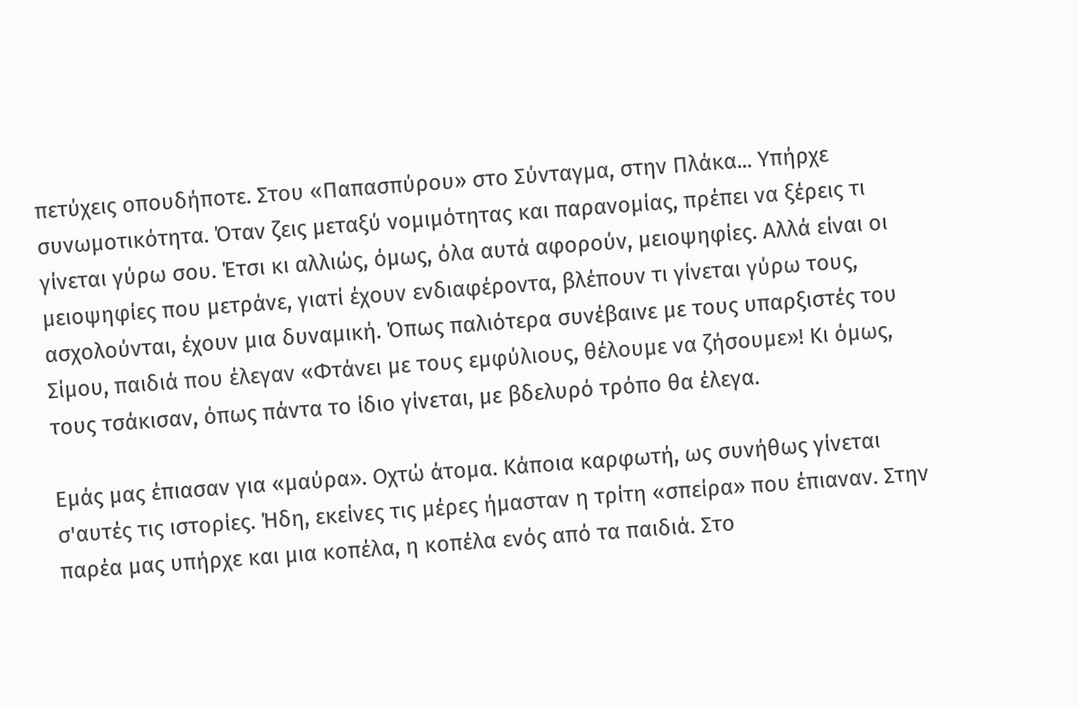πετύχεις οπουδήποτε. Στου «Παπασπύρου» στο Σύνταγμα, στην Πλάκα... Υπήρχε συνωμοτικότητα. Όταν ζεις μεταξύ νομιμότητας και παρανομίας, πρέπει να ξέρεις τι γίνεται γύρω σου. Έτσι κι αλλιώς, όμως, όλα αυτά αφορούν, μειοψηφίες. Αλλά είναι οι μειοψηφίες που μετράνε, γιατί έχουν ενδιαφέροντα, βλέπουν τι γίνεται γύρω τους, ασχολούνται, έχουν μια δυναμική. Όπως παλιότερα συνέβαινε με τους υπαρξιστές του Σίμου, παιδιά που έλεγαν «Φτάνει με τους εμφύλιους, θέλουμε να ζήσουμε»! Κι όμως, τους τσάκισαν, όπως πάντα το ίδιο γίνεται, με βδελυρό τρόπο θα έλεγα.

Εμάς μας έπιασαν για «μαύρα». Οχτώ άτομα. Κάποια καρφωτή, ως συνήθως γίνεται σ'αυτές τις ιστορίες. Ήδη, εκείνες τις μέρες ήμασταν η τρίτη «σπείρα» που έπιαναν. Στην παρέα μας υπήρχε και μια κοπέλα, η κοπέλα ενός από τα παιδιά. Στο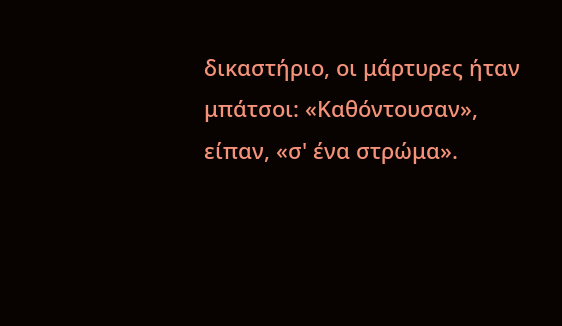δικαστήριο, οι μάρτυρες ήταν μπάτσοι: «Καθόντουσαν», είπαν, «σ' ένα στρώμα».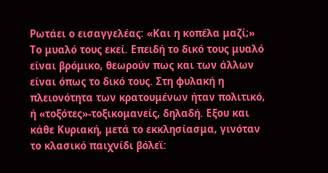Ρωτάει ο εισαγγελέας: «Και η κοπέλα μαζί;» Το μυαλό τους εκεί. Επειδή το δικό τους μυαλό είναι βρόμικο, θεωρούν πως και των άλλων είναι όπως το δικό τους. Στη φυλακή η πλειονότητα των κρατουμένων ήταν πολιτικό, ή «τοξότες»-τοξικομανείς, δηλαδή. Εξου και κάθε Κυριακή, μετά το εκκλησίασμα, γινόταν το κλασικό παιχνίδι βόλεϊ: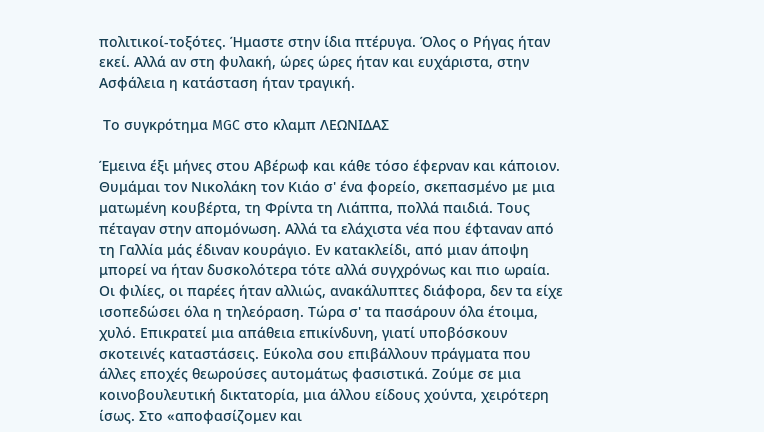πολιτικοί-τοξότες. Ήμαστε στην ίδια πτέρυγα. Όλος ο Ρήγας ήταν εκεί. Αλλά αν στη φυλακή, ώρες ώρες ήταν και ευχάριστα, στην Ασφάλεια η κατάσταση ήταν τραγική.

 Το συγκρότημα MGC στο κλαμπ ΛΕΩΝΙΔΑΣ

Έμεινα έξι μήνες στου Αβέρωφ και κάθε τόσο έφερναν και κάποιον. Θυμάμαι τον Νικολάκη τον Κιάο σ' ένα φορείο, σκεπασμένο με μια ματωμένη κουβέρτα, τη Φρίντα τη Λιάππα, πολλά παιδιά. Τους πέταγαν στην απομόνωση. Αλλά τα ελάχιστα νέα που έφταναν από τη Γαλλία μάς έδιναν κουράγιο. Εν κατακλείδι, από μιαν άποψη μπορεί να ήταν δυσκολότερα τότε αλλά συγχρόνως και πιο ωραία. Οι φιλίες, οι παρέες ήταν αλλιώς, ανακάλυπτες διάφορα, δεν τα είχε ισοπεδώσει όλα η τηλεόραση. Τώρα σ' τα πασάρουν όλα έτοιμα, χυλό. Επικρατεί μια απάθεια επικίνδυνη, γιατί υποβόσκουν σκοτεινές καταστάσεις. Εύκολα σου επιβάλλουν πράγματα που άλλες εποχές θεωρούσες αυτομάτως φασιστικά. Ζούμε σε μια κοινοβουλευτική δικτατορία, μια άλλου είδους χούντα, χειρότερη ίσως. Στο «αποφασίζομεν και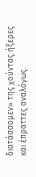διατάσσομεν» της χούντας ήξερες και έπραττες αναλόγως.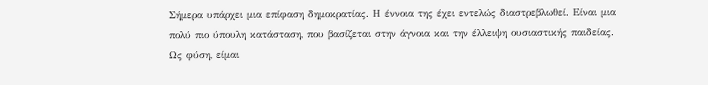Σήμερα υπάρχει μια επίφαση δημοκρατίας. Η έννοια της έχει εντελώς διαστρεβλωθεί. Είναι μια πολύ πιο ύπουλη κατάσταση, που βασίζεται στην άγνοια και την έλλειψη ουσιαστικής παιδείας. Ως φύση, είμαι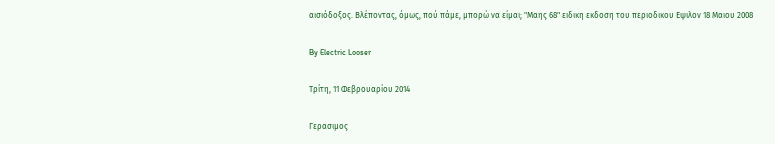αισιόδοξος. Βλέποντας, όμως, πού πάμε, μπορώ να είμαι; "Μαης 68" ειδικη εκδοση του περιοδικου Εψιλον 18 Μαιου 2008

By Electric Looser

Τρίτη, 11 Φεβρουαρίου 2014

Γερασιμος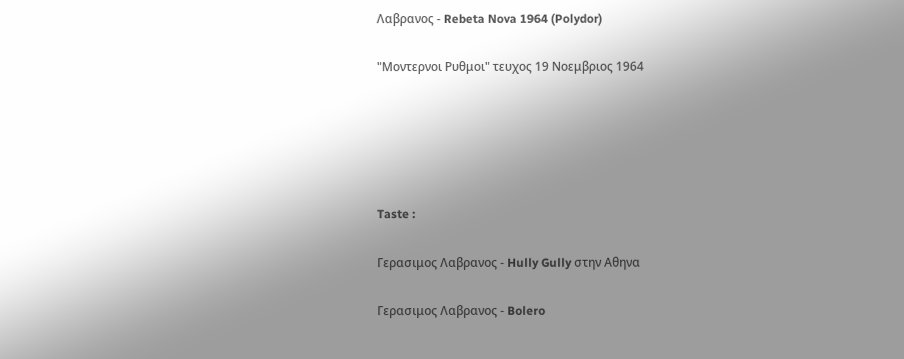Λαβρανος - Rebeta Nova 1964 (Polydor)

"Μοντερνοι Ρυθμοι" τευχος 19 Νοεμβριος 1964





Taste :

Γερασιμος Λαβρανος - Hully Gully στην Αθηνα

Γερασιμος Λαβρανος - Bolero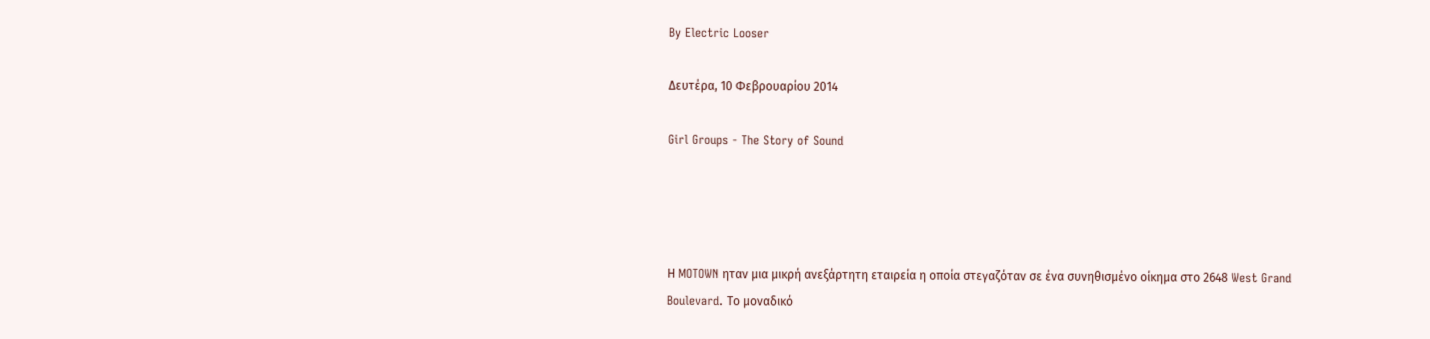By Electric Looser

Δευτέρα, 10 Φεβρουαρίου 2014

Girl Groups - The Story of Sound




Η MOTOWN ηταν μια μικρή ανεξάρτητη εταιρεία η οποία στεγαζόταν σε ένα συνηθισμένο οίκημα στο 2648 West Grand Boulevard. Το μοναδικό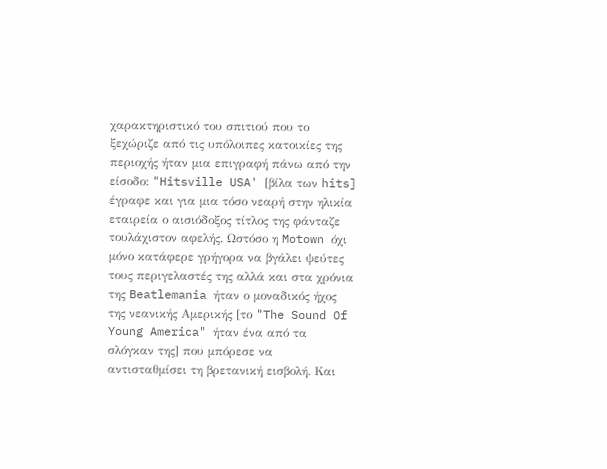χαρακτηριστικό του σπιτιού που το ξεχώριζε από τις υπόλοιπες κατοικίες της περιοχής ήταν μια επιγραφή πάνω από την είσοδο: "Hitsville USA' [βίλα των hits] έγραφε και για μια τόσο νεαρή στην ηλικία εταιρεία ο αισιόδοξος τίτλος της φάνταζε τουλάχιστον αφελής. Ωστόσο η Motown όχι μόνο κατάφερε γρήγορα να βγάλει ψεύτες τους περιγελαστές της αλλά και στα χρόνια της Beatlemania ήταν ο μοναδικός ήχος της νεανικής Αμερικής [το "The Sound Of Young America" ήταν ένα από τα σλόγκαν της] που μπόρεσε να αντισταθμίσει τη βρετανική εισβολή. Και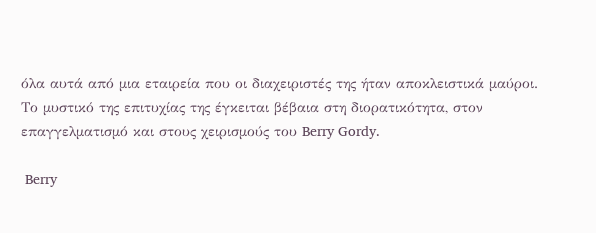όλα αυτά από μια εταιρεία που οι διαχειριστές της ήταν αποκλειστικά μαύροι. Το μυστικό της επιτυχίας της έγκειται βέβαια στη διορατικότητα, στον επαγγελματισμό και στους χειρισμούς του Berry Gordy.

 Berry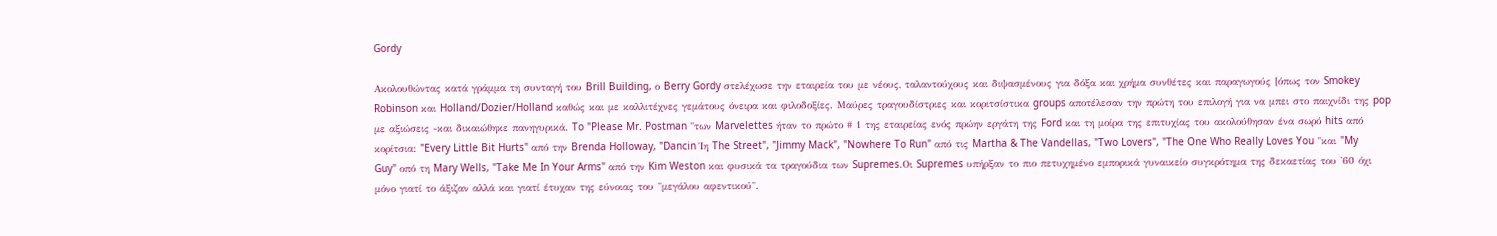Gordy

Ακολουθώντας κατά γράμμα τη συνταγή του Brill Building, ο Berry Gordy στελέχωσε την εταιρεία του με νέους, ταλαντούχους και διψασμένους για δόξα και χρήμα συνθέτες και παραγωγούς [όπως τον Smokey Robinson και Holland/Dozier/Holland καθώς και με καλλιτέχνες γεμάτους όνειρα και φιλοδοξίες. Μαύρες τραγουδίστριες και κοριτσίστικα groups αποτέλεσαν την πρώτη του επιλογή για να μπει στο παιχνίδι της pop με αξιώσεις -και δικαιώθηκε πανηγυρικά. To "Please Mr. Postman "των Marvelettes ήταν το πρώτο # 1 της εταιρείας ενός πρώην εργάτη της Ford και τη μοίρα της επιτυχίας του ακολούθησαν ένα σωρό hits από κορίτσια: "Every Little Bit Hurts" από την Brenda Holloway, "Dancin Ίη The Street", "Jimmy Mack", "Nowhere To Run" από τις Martha & The Vandellas, "Two Lovers", "The One Who Really Loves You "και "My Guy" οπό τη Mary Wells, "Take Me In Your Arms" από την Kim Weston και φυσικά τα τραγούδια των Supremes.Οι Supremes υπήρξαν το πιο πετυχημένο εμπορικά γυναικείο συγκρότημα της δεκαετίας του '60 όχι μόνο γιατί το άξιζαν αλλά και γιατί έτυχαν της εύνοιας του "μεγάλου αφεντικού".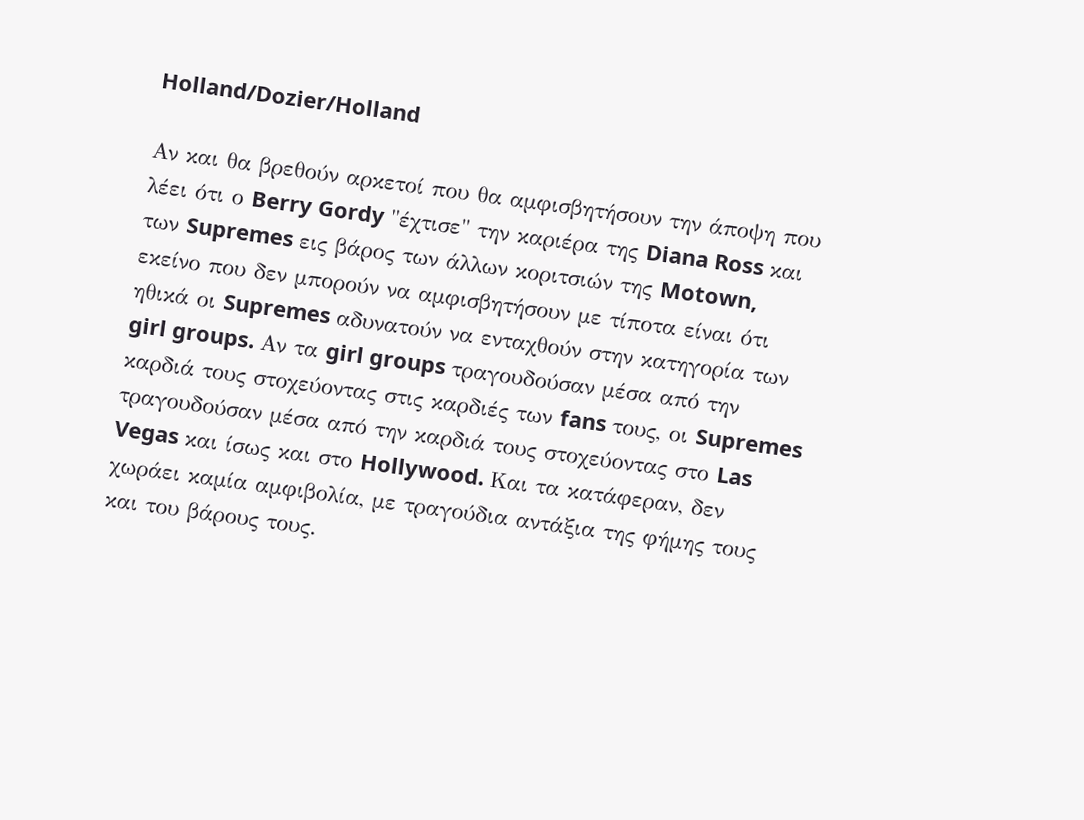Holland/Dozier/Holland

Αν και θα βρεθούν αρκετοί που θα αμφισβητήσουν την άποψη που λέει ότι ο Berry Gordy "έχτισε" την καριέρα της Diana Ross και των Supremes εις βάρος των άλλων κοριτσιών της Motown, εκείνο που δεν μπορούν να αμφισβητήσουν με τίποτα είναι ότι ηθικά οι Supremes αδυνατούν να ενταχθούν στην κατηγορία των girl groups. Αν τα girl groups τραγουδούσαν μέσα από την καρδιά τους στοχεύοντας στις καρδιές των fans τους, οι Supremes τραγουδούσαν μέσα από την καρδιά τους στοχεύοντας στο Las Vegas και ίσως και στο Hollywood. Και τα κατάφεραν, δεν χωράει καμία αμφιβολία, με τραγούδια αντάξια της φήμης τους και του βάρους τους.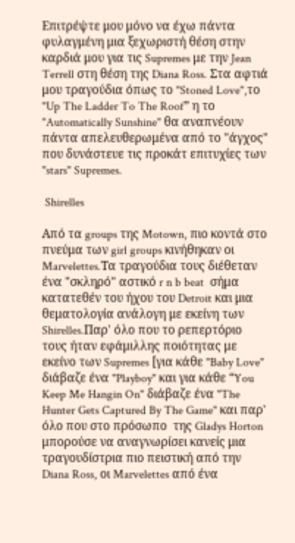Επιτρέψτε μου μόνο να έχω πάντα φυλαγμένη μια ξεχωριστή θέση στην καρδιά μου για τις Supremes με την Jean Terrell στη θέση της Diana Ross. Στα αφτιά μου τραγούδια όπως το "Stoned Love",το "Up The Ladder To The Roof” η το "Automatically Sunshine" θα αναπνέουν πάντα απελευθερωμένα από το "άγχος" που δυνάστευε τις προκάτ επιτυχίες των "stars" Supremes.

 Shirelles

Από τα groups της Motown, πιο κοντά στο πνεύμα των girl groups κινήθηκαν οι Marvelettes.Τα τραγούδια τους διέθεταν ένα "σκληρό" αστικό r n b beat  σήμα κατατεθέν του ήχου του Detroit και μια θεματολογία ανάλογη με εκείνη των Shirelles.Παρ' όλο που το ρεπερτόριο τους ήταν εφάμιλλης ποιότητας με εκείνο των Supremes [για κάθε "Baby Love" διάβαζε ένα "Playboy" και για κάθε “You Keep Me Hangin On" διάβαζε ένα "The Hunter Gets Captured By The Game" και παρ' όλο που στο πρόσωπο  της Gladys Horton μπορούσε να αναγνωρίσει κανείς μια τραγουδίστρια πιο πειστική από την Diana Ross, οι Marvelettes από ένα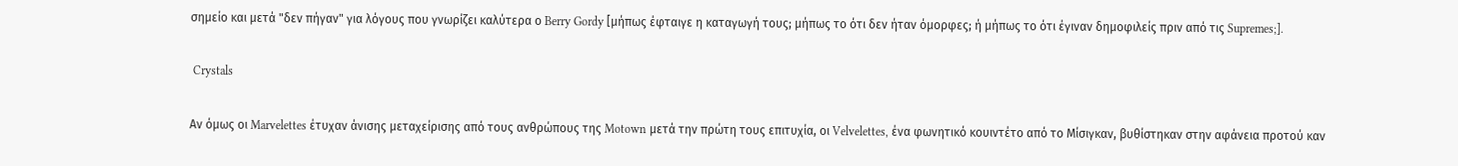σημείο και μετά "δεν πήγαν" για λόγους που γνωρίζει καλύτερα ο Berry Gordy [μήπως έφταιγε η καταγωγή τους; μήπως το ότι δεν ήταν όμορφες; ή μήπως το ότι έγιναν δημοφιλείς πριν από τις Supremes;].

 Crystals

Αν όμως οι Marvelettes έτυχαν άνισης μεταχείρισης από τους ανθρώπους της Motown μετά την πρώτη τους επιτυχία, οι Velvelettes, ένα φωνητικό κουιντέτο από το Μίσιγκαν, βυθίστηκαν στην αφάνεια προτού καν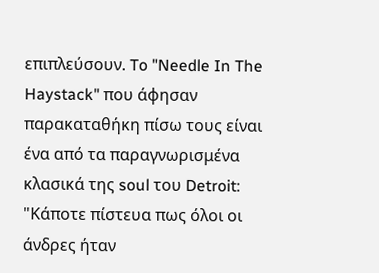επιπλεύσουν. To "Needle In The Haystack" που άφησαν παρακαταθήκη πίσω τους είναι ένα από τα παραγνωρισμένα κλασικά της soul του Detroit: "Κάποτε πίστευα πως όλοι οι άνδρες ήταν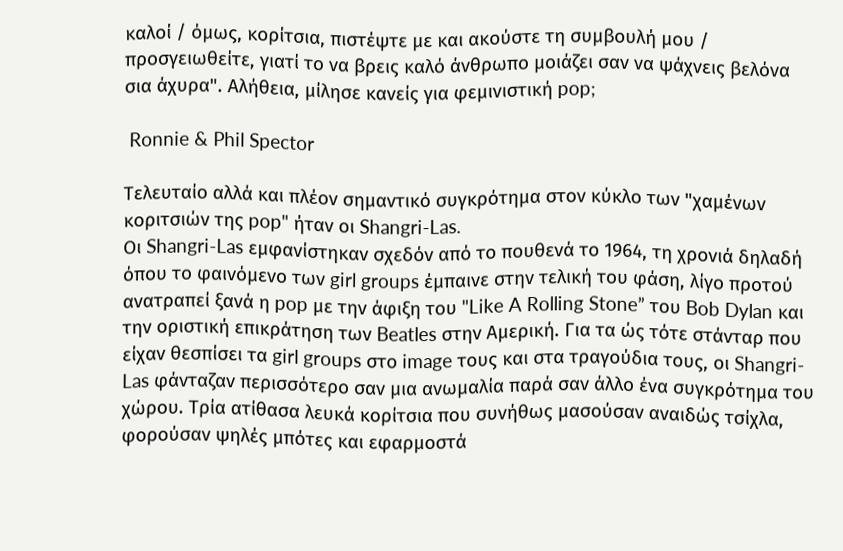καλοί / όμως, κορίτσια, πιστέψτε με και ακούστε τη συμβουλή μου / προσγειωθείτε, γιατί το να βρεις καλό άνθρωπο μοιάζει σαν να ψάχνεις βελόνα σια άχυρα". Αλήθεια, μίλησε κανείς για φεμινιστική pop;

 Ronnie & Phil Spector

Τελευταίο αλλά και πλέον σημαντικό συγκρότημα στον κύκλο των "χαμένων κοριτσιών της pop" ήταν οι Shangri-Las.
Οι Shangri-Las εμφανίστηκαν σχεδόν από το πουθενά το 1964, τη χρονιά δηλαδή όπου το φαινόμενο των girl groups έμπαινε στην τελική του φάση, λίγο προτού ανατραπεί ξανά η pop με την άφιξη του "Like A Rolling Stone” του Bob Dylan και την οριστική επικράτηση των Beatles στην Αμερική. Για τα ώς τότε στάνταρ που είχαν θεσπίσει τα girl groups στο image τους και στα τραγούδια τους, οι Shangri-Las φάνταζαν περισσότερο σαν μια ανωμαλία παρά σαν άλλο ένα συγκρότημα του χώρου. Τρία ατίθασα λευκά κορίτσια που συνήθως μασούσαν αναιδώς τσίχλα, φορούσαν ψηλές μπότες και εφαρμοστά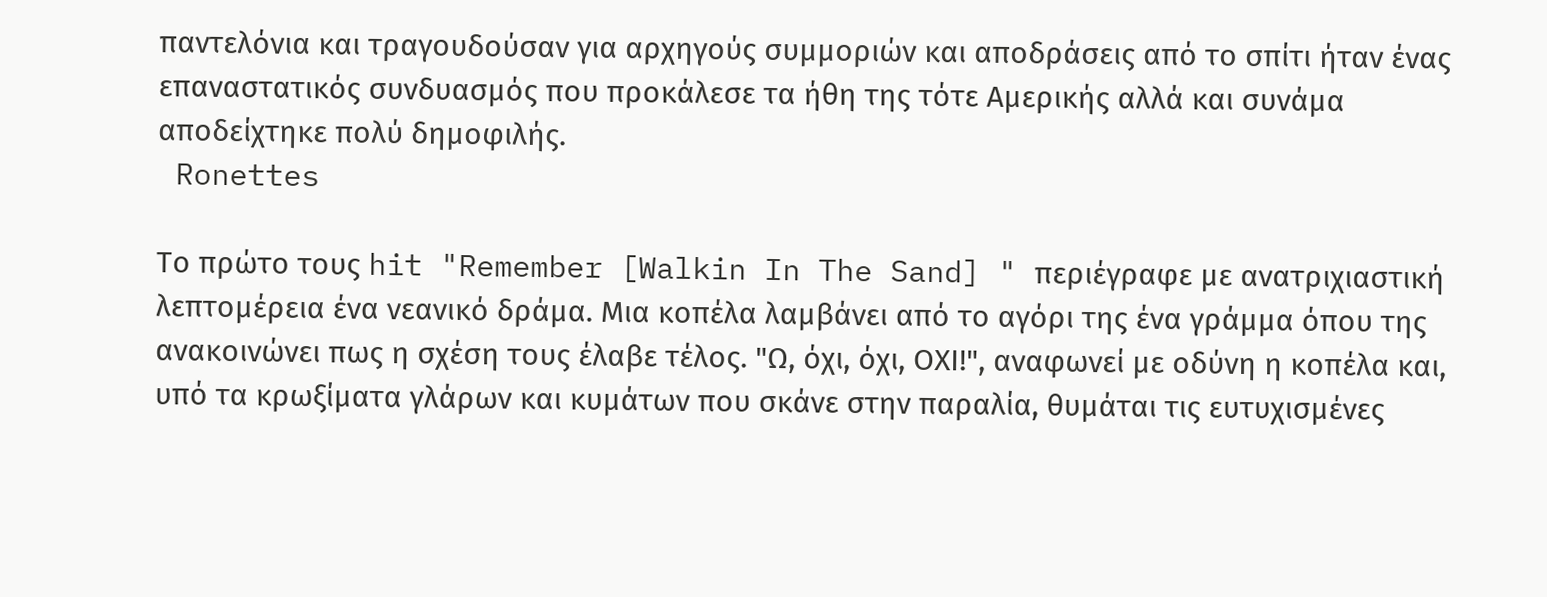παντελόνια και τραγουδούσαν για αρχηγούς συμμοριών και αποδράσεις από το σπίτι ήταν ένας επαναστατικός συνδυασμός που προκάλεσε τα ήθη της τότε Αμερικής αλλά και συνάμα αποδείχτηκε πολύ δημοφιλής.
 Ronettes

Το πρώτο τους hit "Remember [Walkin In The Sand] " περιέγραφε με ανατριχιαστική λεπτομέρεια ένα νεανικό δράμα. Μια κοπέλα λαμβάνει από το αγόρι της ένα γράμμα όπου της ανακοινώνει πως η σχέση τους έλαβε τέλος. "Ω, όχι, όχι, ΟΧΙ!", αναφωνεί με οδύνη η κοπέλα και, υπό τα κρωξίματα γλάρων και κυμάτων που σκάνε στην παραλία, θυμάται τις ευτυχισμένες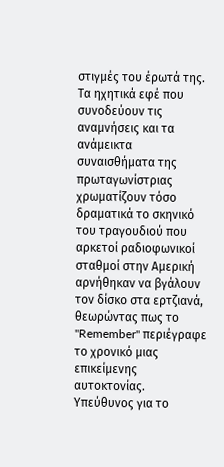στιγμές του έρωτά της. Τα ηχητικά εφέ που συνοδεύουν τις αναμνήσεις και τα ανάμεικτα συναισθήματα της πρωταγωνίστριας χρωματίζουν τόσο δραματικά το σκηνικό του τραγουδιού που αρκετοί ραδιοφωνικοί σταθμοί στην Αμερική αρνήθηκαν να βγάλουν τον δίσκο στα ερτζιανά, θεωρώντας πως το "Remember" περιέγραφε το χρονικό μιας επικείμενης αυτοκτονίας. Υπεύθυνος για το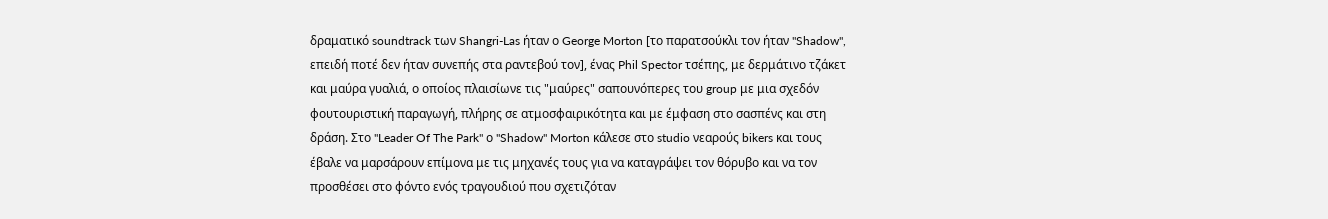δραματικό soundtrack των Shangri-Las ήταν ο George Morton [το παρατσούκλι τον ήταν "Shadow", επειδή ποτέ δεν ήταν συνεπής στα ραντεβού τον], ένας Phil Spector τσέπης, με δερμάτινο τζάκετ και μαύρα γυαλιά, ο οποίος πλαισίωνε τις "μαύρες" σαπουνόπερες του group με μια σχεδόν φουτουριστική παραγωγή, πλήρης σε ατμοσφαιρικότητα και με έμφαση στο σασπένς και στη δράση. Στο "Leader Of The Park" ο "Shadow" Morton κάλεσε στο studio νεαρούς bikers και τους έβαλε να μαρσάρουν επίμονα με τις μηχανές τους για να καταγράψει τον θόρυβο και να τον προσθέσει στο φόντο ενός τραγουδιού που σχετιζόταν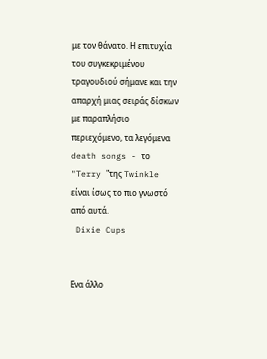με τον θάνατο. Η επιτυχία του συγκεκριμένου τραγουδιού σήμανε και την απαρχή μιας σειράς δίσκων με παραπλήσιο περιεχόμενο, τα λεγόμενα death songs - το "Terry "της Twinkle είναι ίσως το πιο γνωστό από αυτά.
 Dixie Cups


Ενα άλλο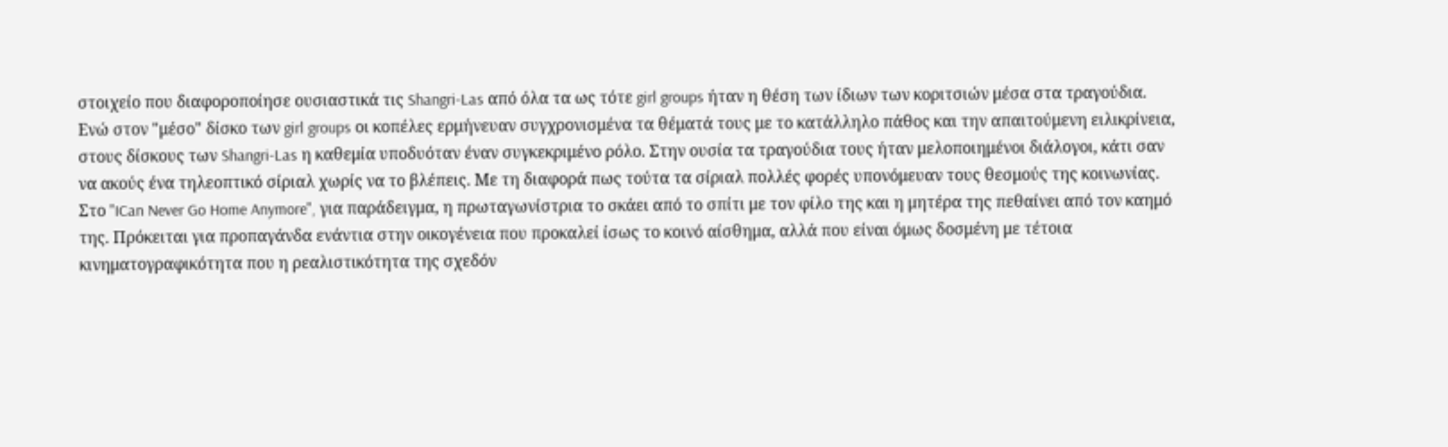στοιχείο που διαφοροποίησε ουσιαστικά τις Shangri-Las από όλα τα ως τότε girl groups ήταν η θέση των ίδιων των κοριτσιών μέσα στα τραγούδια. Ενώ στον "μέσο" δίσκο των girl groups οι κοπέλες ερμήνευαν συγχρονισμένα τα θέματά τους με το κατάλληλο πάθος και την απαιτούμενη ειλικρίνεια, στους δίσκους των Shangri-Las η καθεμία υποδυόταν έναν συγκεκριμένο ρόλο. Στην ουσία τα τραγούδια τους ήταν μελοποιημένοι διάλογοι, κάτι σαν να ακούς ένα τηλεοπτικό σίριαλ χωρίς να το βλέπεις. Με τη διαφορά πως τούτα τα σίριαλ πολλές φορές υπονόμευαν τους θεσμούς της κοινωνίας.  Στο "ICan Never Go Home Anymore", για παράδειγμα, η πρωταγωνίστρια το σκάει από το σπίτι με τον φίλο της και η μητέρα της πεθαίνει από τον καημό της. Πρόκειται για προπαγάνδα ενάντια στην οικογένεια που προκαλεί ίσως το κοινό αίσθημα, αλλά που είναι όμως δοσμένη με τέτοια κινηματογραφικότητα που η ρεαλιστικότητα της σχεδόν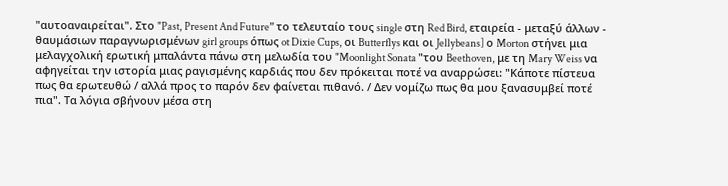"αυτοαναιρείται". Στο "Past, Present And Future” το τελευταίο τους single στη Red Bird, εταιρεία - μεταξύ άλλων - θαυμάσιων παραγνωρισμένων girl groups όπως ot Dixie Cups, οι Butterflys και οι Jellybeans] ο Morton στήνει μια μελαγχολική ερωτική μπαλάντα πάνω στη μελωδία του "Moonlight Sonata "του Beethoven, με τη Mary Weiss να αφηγείται την ιστορία μιας ραγισμένης καρδιάς που δεν πρόκειται ποτέ να αναρρώσει: "Κάποτε πίστευα πως θα ερωτευθώ / αλλά προς το παρόν δεν φαίνεται πιθανό. / Δεν νομίζω πως θα μου ξανασυμβεί ποτέ πια". Τα λόγια σβήνουν μέσα στη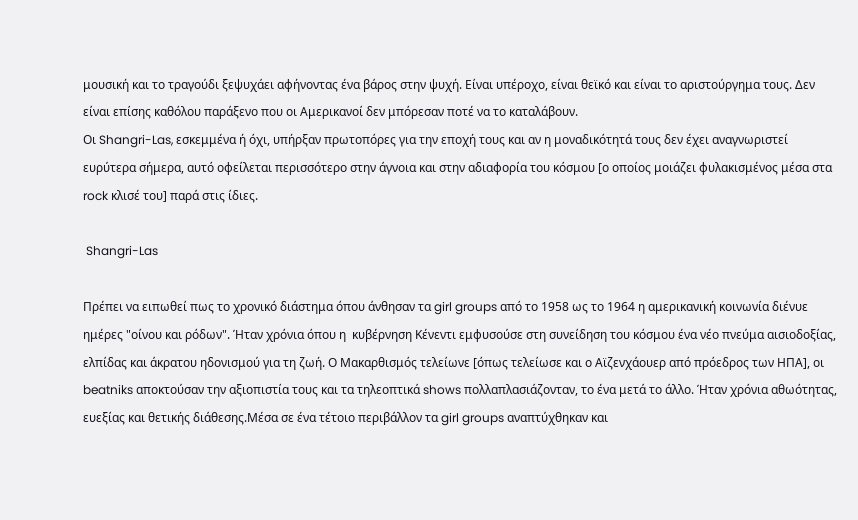μουσική και το τραγούδι ξεψυχάει αφήνοντας ένα βάρος στην ψυχή. Είναι υπέροχο, είναι θεϊκό και είναι το αριστούργημα τους. Δεν είναι επίσης καθόλου παράξενο που οι Αμερικανοί δεν μπόρεσαν ποτέ να το καταλάβουν.
Οι Shangri-Las, εσκεμμένα ή όχι, υπήρξαν πρωτοπόρες για την εποχή τους και αν η μοναδικότητά τους δεν έχει αναγνωριστεί ευρύτερα σήμερα, αυτό οφείλεται περισσότερο στην άγνοια και στην αδιαφορία του κόσμου [ο οποίος μοιάζει φυλακισμένος μέσα στα rock κλισέ του] παρά στις ίδιες.

 Shangri-Las

Πρέπει να ειπωθεί πως το χρονικό διάστημα όπου άνθησαν τα girl groups από το 1958 ως το 1964 η αμερικανική κοινωνία διένυε ημέρες "οίνου και ρόδων". Ήταν χρόνια όπου η  κυβέρνηση Κένεντι εμφυσούσε στη συνείδηση του κόσμου ένα νέο πνεύμα αισιοδοξίας, ελπίδας και άκρατου ηδονισμού για τη ζωή. Ο Μακαρθισμός τελείωνε [όπως τελείωσε και ο Αϊζενχάουερ από πρόεδρος των ΗΠΑ], οι beatniks αποκτούσαν την αξιοπιστία τους και τα τηλεοπτικά shows πολλαπλασιάζονταν, το ένα μετά το άλλο. Ήταν χρόνια αθωότητας, ευεξίας και θετικής διάθεσης.Μέσα σε ένα τέτοιο περιβάλλον τα girl groups αναπτύχθηκαν και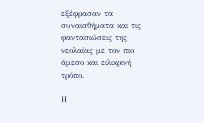εξέφρασαν τα συναισθήματα και τις φαντασιώσεις της νεολαίας με τον πιο άμεσο και ειλικρινή τρόπο.

Η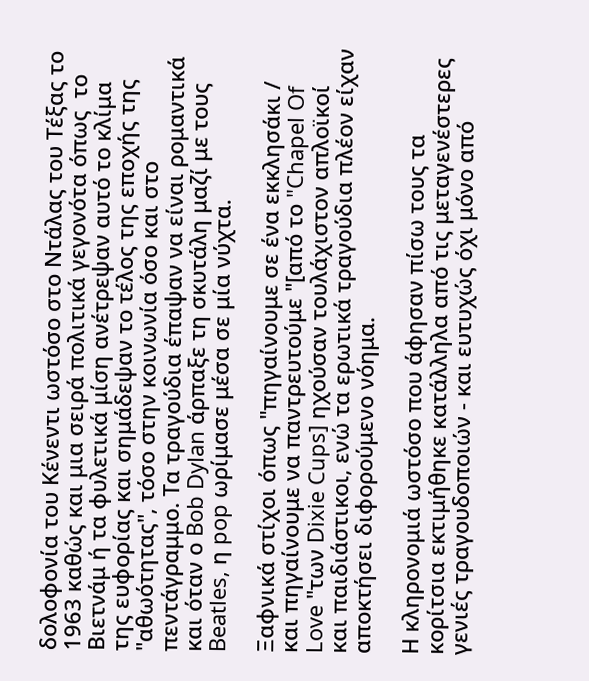δολοφονία του Κένεντι ωστόσο στο Ντάλας του Τέξας το 1963 καθώς και μια σειρά πολιτικά γεγονότα όπως  το Βιετνάμ ή τα φυλετικά μίση ανέτρεψαν αυτό το κλίμα της ευφορίας και σημάδεψαν το τέλος της εποχής της "αθωότητας", τόσο στην κοινωνία όσο και στο πεντάγραμμο. Τα τραγούδια έπαψαν να είναι ρομαντικά και όταν ο Bob Dylan άρπαξε τη σκυτάλη μαζί με τους Beatles, η pop ωρίμασε μέσα σε μία νύχτα.

Ξαφνικά στίχοι όπως "πηγαίνουμε σε ένα εκκλησάκι / και πηγαίνουμε να παντρευτούμε "[από το "Chapel Of Love "των Dixie Cups] ηχούσαν τουλάχιστον απλοϊκοί και παιδιάστικοι, ενώ τα ερωτικά τραγούδια πλέον είχαν αποκτήσει διφορούμενο νόημα.

Η κληρονομιά ωστόσο που άφησαν πίσω τους τα κορίτσια εκτιμήθηκε κατάλληλα από τις μεταγενέστερες γενιές τραγουδοποιών - και ευτυχώς όχι μόνο από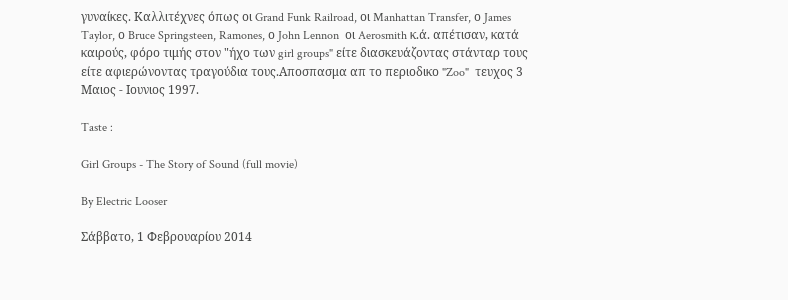γυναίκες. Καλλιτέχνες όπως οι Grand Funk Railroad, οι Manhattan Transfer, ο James Taylor, ο Bruce Springsteen, Ramones, ο John Lennon  οι Aerosmith κ.ά. απέτισαν, κατά καιρούς, φόρο τιμής στον "ήχο των girl groups" είτε διασκευάζοντας στάνταρ τους είτε αφιερώνοντας τραγούδια τους.Αποσπασμα απ το περιοδικο "Zoo"  τευχος 3 Μαιος - Ιουνιος 1997.

Taste :

Girl Groups - The Story of Sound (full movie)

By Electric Looser

Σάββατο, 1 Φεβρουαρίου 2014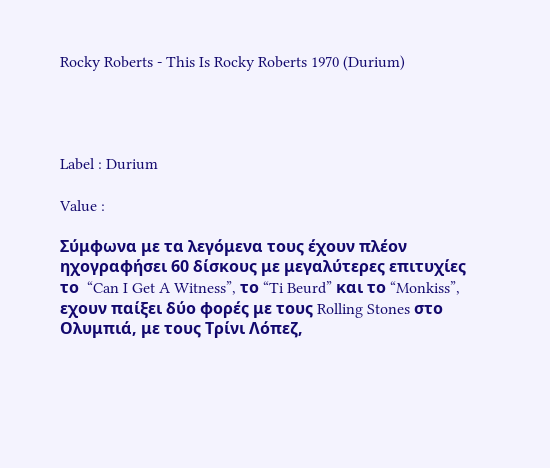Rocky Roberts - This Is Rocky Roberts 1970 (Durium)




Label : Durium

Value :

Σύμφωνα με τα λεγόμενα τους έχουν πλέον ηχογραφήσει 60 δίσκους με μεγαλύτερες επιτυχίες το  “Can I Get A Witness”, το “Ti Beurd” και το “Monkiss”, εχουν παίξει δύο φορές με τους Rolling Stones στο Ολυμπιά, με τους Τρίνι Λόπεζ,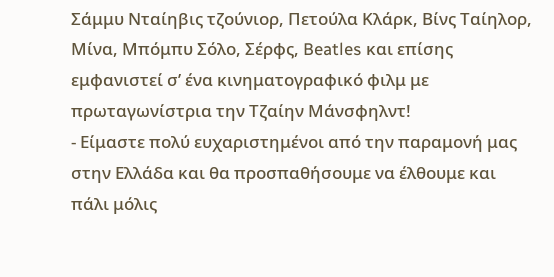Σάμμυ Νταίηβις τζούνιορ, Πετούλα Κλάρκ, Βίνς Ταίηλορ, Μίνα, Μπόμπυ Σόλο, Σέρφς, Beatles και επίσης εμφανιστεί σ’ ένα κινηματογραφικό φιλμ με πρωταγωνίστρια την Τζαίην Μάνσφηλντ!
- Είμαστε πολύ ευχαριστημένοι από την παραμονή μας στην Ελλάδα και θα προσπαθήσουμε να έλθουμε και πάλι μόλις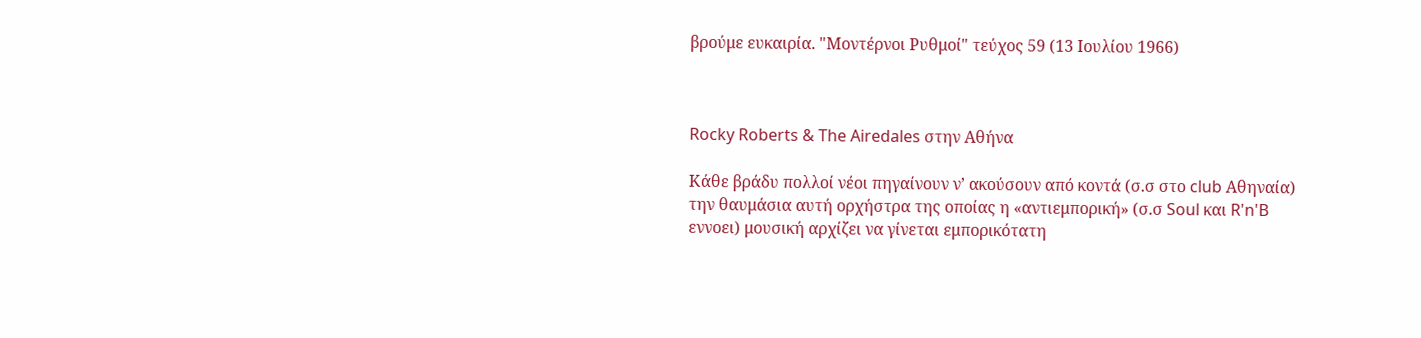βρούμε ευκαιρία. "Μοντέρνοι Ρυθμοί" τεύχος 59 (13 Ιουλίου 1966)



Rocky Roberts & The Airedales στην Αθήνα

Κάθε βράδυ πολλοί νέοι πηγαίνουν ν’ ακούσουν από κοντά (σ.σ στο club Αθηναία) την θαυμάσια αυτή ορχήστρα της οποίας η «αντιεμπορική» (σ.σ Soul και R'n'B εννοει) μουσική αρχίζει να γίνεται εμπορικότατη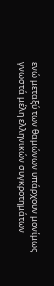ενώ μεταξύ των θαμώνων υπάρχουν μονίμως γνωστά μέλη ελληνικών συγκροτημάτων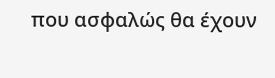που ασφαλώς θα έχουν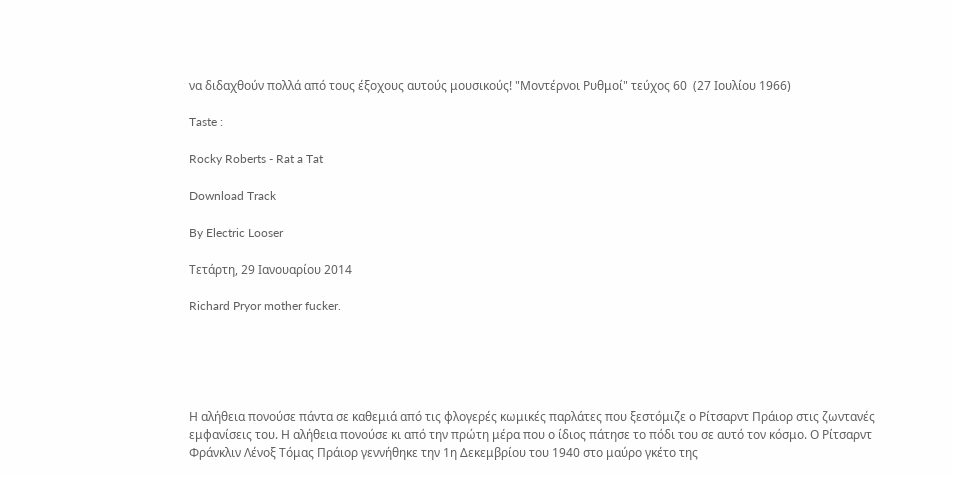να διδαχθούν πολλά από τους έξοχους αυτούς μουσικούς! "Μοντέρνοι Ρυθμοί" τεύχος 60  (27 Ιουλίου 1966)

Taste :

Rocky Roberts - Rat a Tat

Download Track

By Electric Looser

Τετάρτη, 29 Ιανουαρίου 2014

Richard Pryor mother fucker.





Η αλήθεια πονούσε πάντα σε καθεμιά από τις φλογερές κωμικές παρλάτες που ξεστόμιζε ο Ρίτσαρντ Πράιορ στις ζωντανές εμφανίσεις του. Η αλήθεια πονούσε κι από την πρώτη μέρα που ο ίδιος πάτησε το πόδι του σε αυτό τον κόσμο. Ο Ρίτσαρντ Φράνκλιν Λένοξ Τόμας Πράιορ γεννήθηκε την 1η Δεκεμβρίου του 1940 στο μαύρο γκέτο της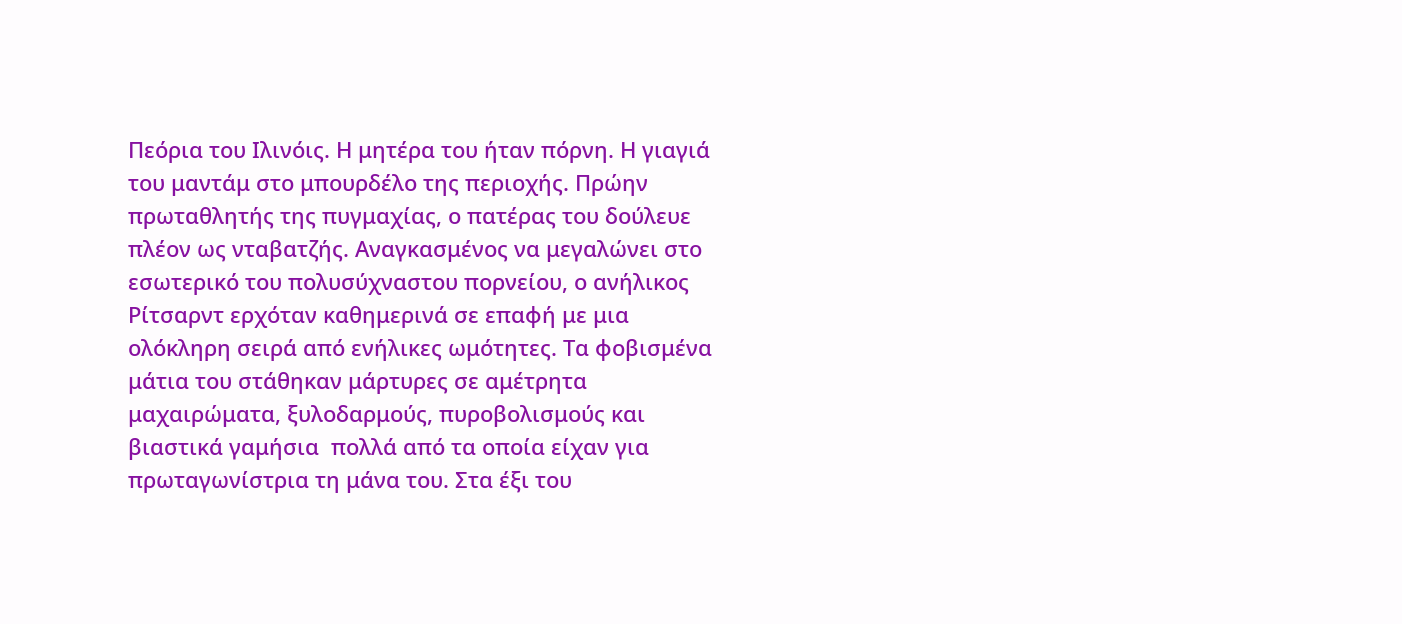Πεόρια του Ιλινόις. Η μητέρα του ήταν πόρνη. Η γιαγιά του μαντάμ στο μπουρδέλο της περιοχής. Πρώην πρωταθλητής της πυγμαχίας, ο πατέρας του δούλευε πλέον ως νταβατζής. Αναγκασμένος να μεγαλώνει στο εσωτερικό του πολυσύχναστου πορνείου, ο ανήλικος Ρίτσαρντ ερχόταν καθημερινά σε επαφή με μια ολόκληρη σειρά από ενήλικες ωμότητες. Τα φοβισμένα μάτια του στάθηκαν μάρτυρες σε αμέτρητα μαχαιρώματα, ξυλοδαρμούς, πυροβολισμούς και βιαστικά γαμήσια  πολλά από τα οποία είχαν για πρωταγωνίστρια τη μάνα του. Στα έξι του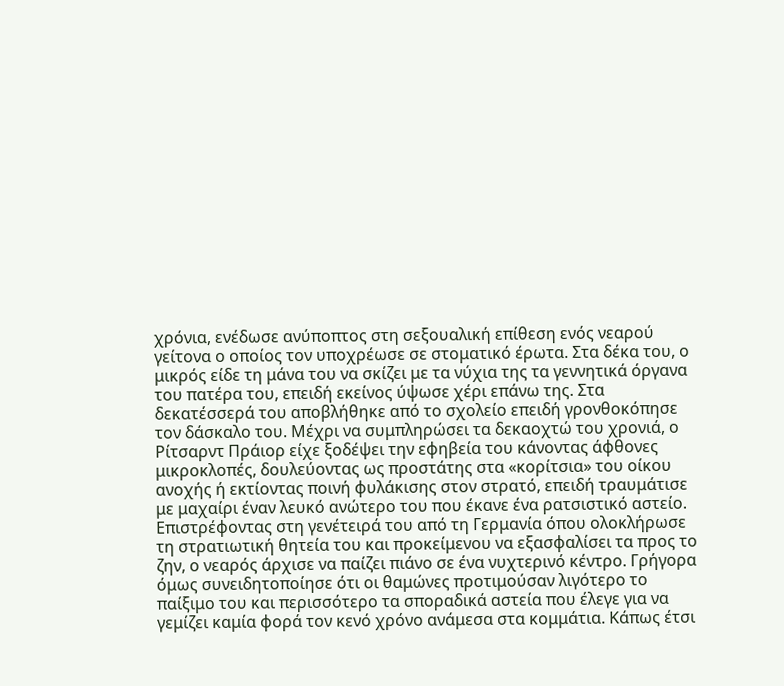χρόνια, ενέδωσε ανύποπτος στη σεξουαλική επίθεση ενός νεαρού γείτονα ο οποίος τον υποχρέωσε σε στοματικό έρωτα. Στα δέκα του, ο μικρός είδε τη μάνα του να σκίζει με τα νύχια της τα γεννητικά όργανα του πατέρα του, επειδή εκείνος ύψωσε χέρι επάνω της. Στα δεκατέσσερά του αποβλήθηκε από το σχολείο επειδή γρονθοκόπησε τον δάσκαλο του. Μέχρι να συμπληρώσει τα δεκαοχτώ του χρονιά, ο Ρίτσαρντ Πράιορ είχε ξοδέψει την εφηβεία του κάνοντας άφθονες μικροκλοπές, δουλεύοντας ως προστάτης στα «κορίτσια» του οίκου ανοχής ή εκτίοντας ποινή φυλάκισης στον στρατό, επειδή τραυμάτισε με μαχαίρι έναν λευκό ανώτερο του που έκανε ένα ρατσιστικό αστείο. Επιστρέφοντας στη γενέτειρά του από τη Γερμανία όπου ολοκλήρωσε τη στρατιωτική θητεία του και προκείμενου να εξασφαλίσει τα προς το ζην, ο νεαρός άρχισε να παίζει πιάνο σε ένα νυχτερινό κέντρο. Γρήγορα όμως συνειδητοποίησε ότι οι θαμώνες προτιμούσαν λιγότερο το παίξιμο του και περισσότερο τα σποραδικά αστεία που έλεγε για να γεμίζει καμία φορά τον κενό χρόνο ανάμεσα στα κομμάτια. Κάπως έτσι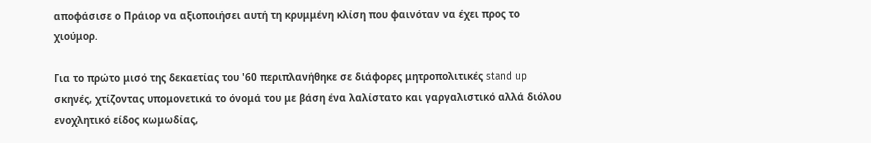αποφάσισε ο Πράιορ να αξιοποιήσει αυτή τη κρυμμένη κλίση που φαινόταν να έχει προς το χιούμορ.

Για το πρώτο μισό της δεκαετίας του '60 περιπλανήθηκε σε διάφορες μητροπολιτικές stand up σκηνές, χτίζοντας υπομονετικά το όνομά του με βάση ένα λαλίστατο και γαργαλιστικό αλλά διόλου ενοχλητικό είδος κωμωδίας,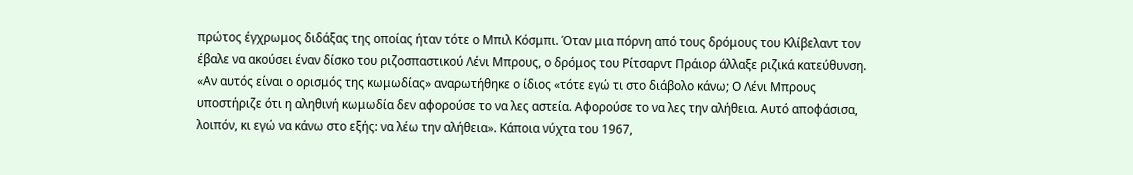πρώτος έγχρωμος διδάξας της οποίας ήταν τότε ο Μπιλ Κόσμπι. Όταν μια πόρνη από τους δρόμους του Κλίβελαντ τον έβαλε να ακούσει έναν δίσκο του ριζοσπαστικού Λένι Μπρους, ο δρόμος του Ρίτσαρντ Πράιορ άλλαξε ριζικά κατεύθυνση. «Αν αυτός είναι ο ορισμός της κωμωδίας» αναρωτήθηκε ο ίδιος «τότε εγώ τι στο διάβολο κάνω; Ο Λένι Μπρους υποστήριζε ότι η αληθινή κωμωδία δεν αφορούσε το να λες αστεία. Αφορούσε το να λες την αλήθεια. Αυτό αποφάσισα, λοιπόν, κι εγώ να κάνω στο εξής: να λέω την αλήθεια». Κάποια νύχτα του 1967,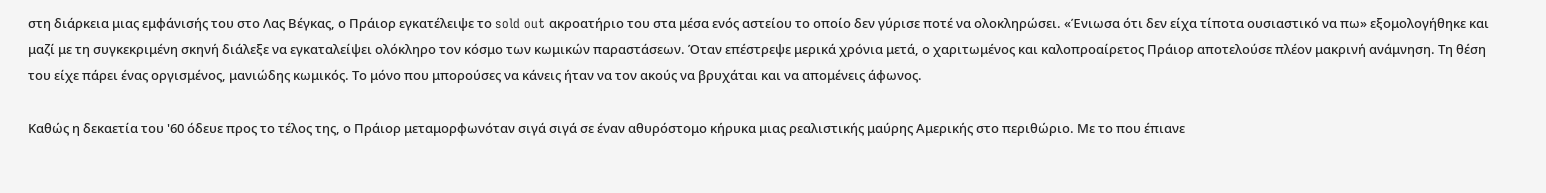στη διάρκεια μιας εμφάνισής του στο Λας Βέγκας, ο Πράιορ εγκατέλειψε το sold out ακροατήριο του στα μέσα ενός αστείου το οποίο δεν γύρισε ποτέ να ολοκληρώσει. «Ένιωσα ότι δεν είχα τίποτα ουσιαστικό να πω» εξομολογήθηκε και μαζί με τη συγκεκριμένη σκηνή διάλεξε να εγκαταλείψει ολόκληρο τον κόσμο των κωμικών παραστάσεων. Όταν επέστρεψε μερικά χρόνια μετά, ο χαριτωμένος και καλοπροαίρετος Πράιορ αποτελούσε πλέον μακρινή ανάμνηση. Τη θέση του είχε πάρει ένας οργισμένος, μανιώδης κωμικός. Το μόνο που μπορούσες να κάνεις ήταν να τον ακούς να βρυχάται και να απομένεις άφωνος.

Καθώς η δεκαετία του '60 όδευε προς το τέλος της, ο Πράιορ μεταμορφωνόταν σιγά σιγά σε έναν αθυρόστομο κήρυκα μιας ρεαλιστικής μαύρης Αμερικής στο περιθώριο. Με το που έπιανε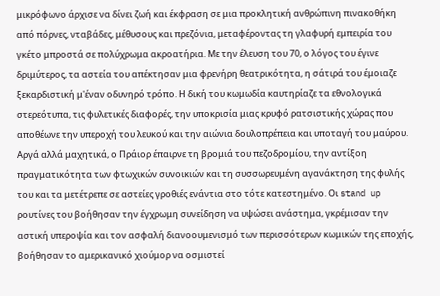μικρόφωνο άρχισε να δίνει ζωή και έκφραση σε μια προκλητική ανθρώπινη πινακοθήκη από πόρνες, νταβάδες, μέθυσους και πρεζόνια, μεταφέροντας τη γλαφυρή εμπειρία του γκέτο μπροστά σε πολύχρωμα ακροατήρια. Με την έλευση του 70, ο λόγος του έγινε δριμύτερος, τα αστεία του απέκτησαν μια φρενήρη θεατρικότητα, η σάτιρά του έμοιαζε ξεκαρδιστική μ'έναν οδυνηρό τρόπο. Η δική του κωμωδία καυτηρίαζε τα εθνολογικά στερεότυπα, τις φυλετικές διαφορές, την υποκρισία μιας κρυφό ρατσιστικής χώρας που αποθέωνε την υπεροχή του λευκού και την αιώνια δουλοπρέπεια και υποταγή του μαύρου. Αργά αλλά μαχητικά, ο Πράιορ έπαιρνε τη βρομιά του πεζοδρομίου, την αντίξοη πραγματικότητα των φτωχικών συνοικιών και τη συσσωρευμένη αγανάκτηση της φυλής του και τα μετέτρεπε σε αστείες γροθιές ενάντια στο τότε κατεστημένο. Οι stand up ρουτίνες του βοήθησαν την έγχρωμη συνείδηση να υψώσει ανάστημα, γκρέμισαν την αστική υπεροψία και τον ασφαλή διανοουμενισμό των περισσότερων κωμικών της εποχής, βοήθησαν το αμερικανικό χιούμορ να οσμιστεί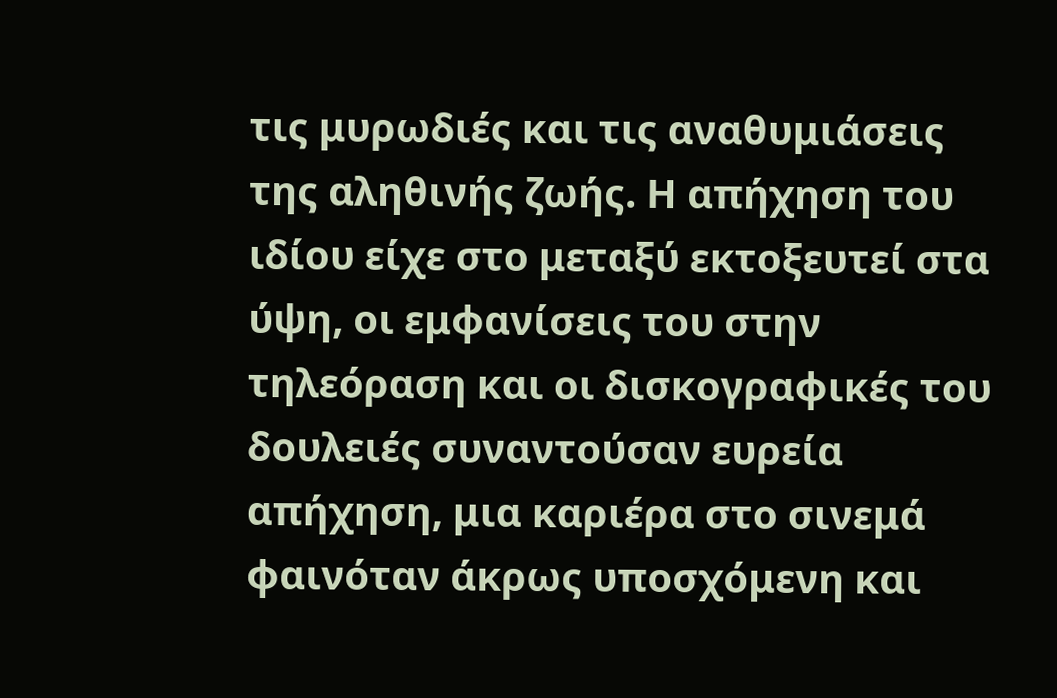τις μυρωδιές και τις αναθυμιάσεις της αληθινής ζωής. Η απήχηση του ιδίου είχε στο μεταξύ εκτοξευτεί στα ύψη, οι εμφανίσεις του στην τηλεόραση και οι δισκογραφικές του δουλειές συναντούσαν ευρεία απήχηση, μια καριέρα στο σινεμά φαινόταν άκρως υποσχόμενη και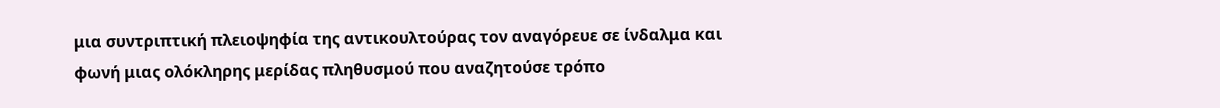μια συντριπτική πλειοψηφία της αντικουλτούρας τον αναγόρευε σε ίνδαλμα και φωνή μιας ολόκληρης μερίδας πληθυσμού που αναζητούσε τρόπο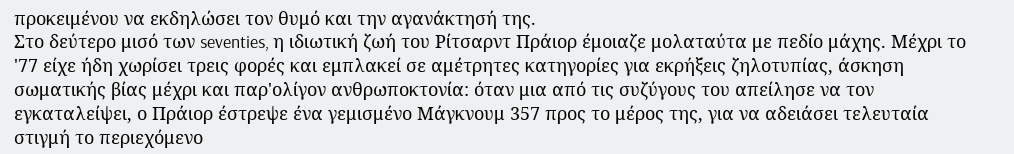προκειμένου να εκδηλώσει τον θυμό και την αγανάκτησή της.
Στο δεύτερο μισό των seventies, η ιδιωτική ζωή του Ρίτσαρντ Πράιορ έμοιαζε μολαταύτα με πεδίο μάχης. Μέχρι το '77 είχε ήδη χωρίσει τρεις φορές και εμπλακεί σε αμέτρητες κατηγορίες για εκρήξεις ζηλοτυπίας, άσκηση σωματικής βίας μέχρι και παρ'ολίγον ανθρωποκτονία: όταν μια από τις συζύγους του απείλησε να τον εγκαταλείψει, ο Πράιορ έστρεψε ένα γεμισμένο Μάγκνουμ 357 προς το μέρος της, για να αδειάσει τελευταία στιγμή το περιεχόμενο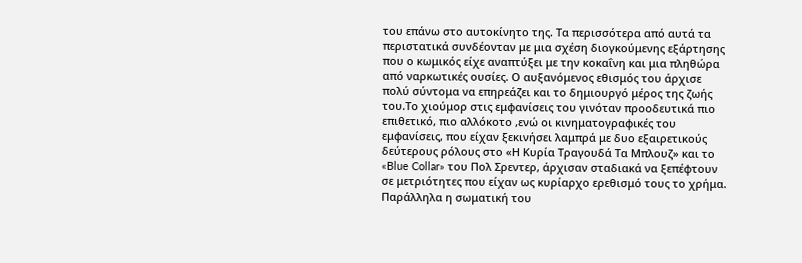του επάνω στο αυτοκίνητο της. Τα περισσότερα από αυτά τα περιστατικά συνδέονταν με μια σχέση διογκούμενης εξάρτησης που ο κωμικός είχε αναπτύξει με την κοκαΐνη και μια πληθώρα από ναρκωτικές ουσίες. Ο αυξανόμενος εθισμός του άρχισε πολύ σύντομα να επηρεάζει και το δημιουργό μέρος της ζωής του.Το χιούμορ στις εμφανίσεις τoυ γινόταν προοδευτικά πιο επιθετικό, πιο αλλόκοτο ,ενώ οι κινηματογραφικές τoυ εμφανίσεις, που είχαν ξεκινήσει λαμπρά με δυο εξαιρετικούς δεύτερους ρόλους στο «Η Κυρία Τραγουδά Τα Μπλουζ» και το «Blue Collar» του Πολ Σρεντερ, άρχισαν σταδιακά να ξεπέφτουν σε μετριότητες που είχαν ως κυρίαρχο ερεθισμό τους το χρήμα. Παράλληλα η σωματική του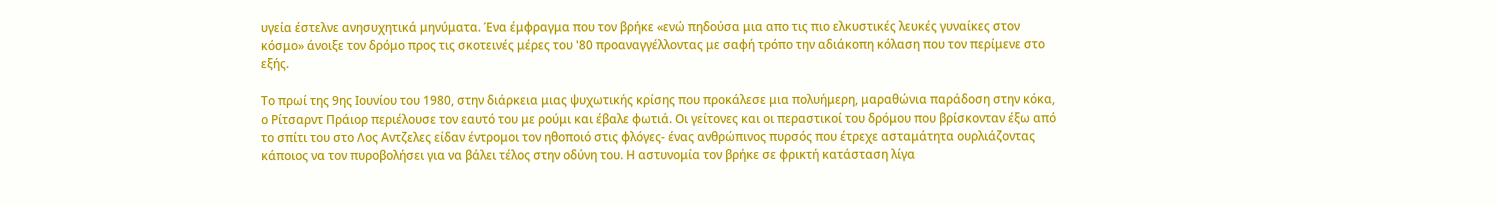υγεία έστελνε ανησυχητικά μηνύματα. Ένα έμφραγμα που τον βρήκε «ενώ πηδούσα μια απο τις πιο ελκυστικές λευκές γυναίκες στον κόσμο» άνοιξε τον δρόμο προς τις σκοτεινές μέρες του '80 προαναγγέλλοντας με σαφή τρόπο την αδιάκοπη κόλαση που τον περίμενε στο εξής.

Το πρωί της 9ης Ιουνίου του 1980, στην διάρκεια μιας ψυχωτικής κρίσης που προκάλεσε μια πολυήμερη, μαραθώνια παράδοση στην κόκα, ο Ρίτσαρντ Πράιορ περιέλουσε τον εαυτό του με ρούμι και έβαλε φωτιά. Οι γείτονες και οι περαστικοί του δρόμου που βρίσκονταν έξω από το σπίτι του στο Λος Αντζελες είδαν έντρομοι τον ηθοποιό στις φλόγες- ένας ανθρώπινος πυρσός που έτρεχε ασταμάτητα ουρλιάζοντας κάποιος να τον πυροβολήσει για να βάλει τέλος στην οδύνη του. Η αστυνομία τον βρήκε σε φρικτή κατάσταση λίγα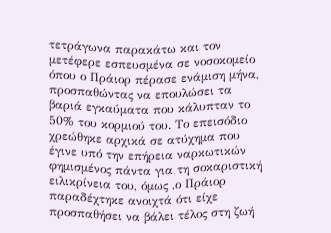τετράγωνα παρακάτω και τον μετέφερε εσπευσμένα σε νοσοκομείο όπου ο Πράιορ πέρασε ενάμιση μήνα, προσπαθώντας να επουλώσει τα βαριά εγκαύματα που κάλυπταν το 50% του κορμιού του. Το επεισόδιο χρεώθηκε αρχικά σε ατύχημα που έγινε υπό την επήρεια ναρκωτικών φημισμένος πάντα για τη σοκαριστική ειλικρίνεια του, όμως ,ο Πράιορ παραδέχτηκε ανοιχτά ότι είχε προσπαθήσει να βάλει τέλος στη ζωή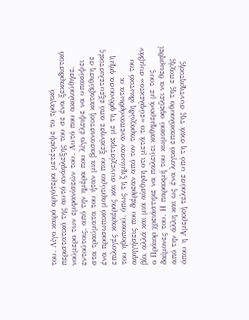του. Λίγο καιρό αργότερα μετέτρεψε το τραγικό περιστατικό της αυτό ανάφλεξης του σε ένα ξεκαρδιστικό νούμερο των εμφανίσεών του. Αυτό που ακολούθησε, εντούτοις, από την ημέρα που λίγο έλειψε να υποκύψει στα τραύματα του ήταν μια βασανιστική καταβύθιση σε ένα προσωπικό μαρτύριο που ξεκίνησε από εξευτελιστικές επιλογές καριέρας και συνεχίστηκε με τη φθίνουσα φήμη του ηθοποιού, όπως τη ζημίωσαν ανεπανόρθωτα οι αφηγήσεις που διέρρεαν από τον ταραχώδη ιδιωτικό του βίο, αλλά και μια αίσθηση οτι μετά το «εύφλεκτο» συμβάν ο Πράιορ χρειάστηκε να παλεύει καθημερινά με τους δαίμονες του. Η παρακμή του κωμικού οφείλει να θεωρηθεί από την άλλη και ως ένα λογικό επακόλουθο της εποχής όπου η Αμερική τελούσε υπό τη σκιά της συντηρητικής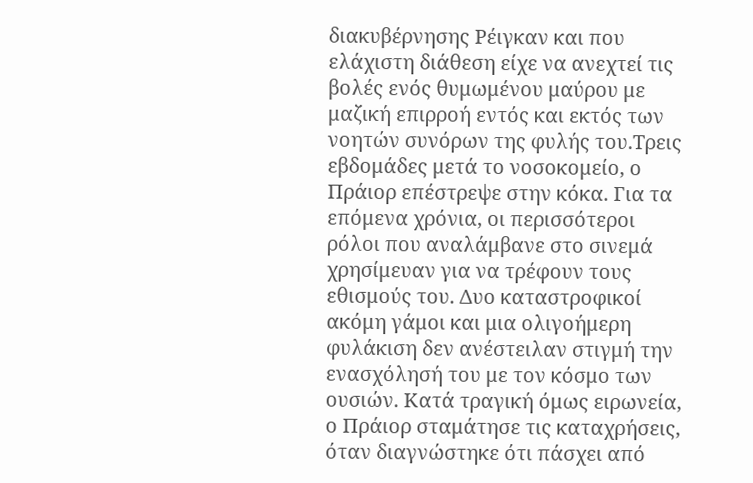διακυβέρνησης Ρέιγκαν και που ελάχιστη διάθεση είχε να ανεχτεί τις βολές ενός θυμωμένου μαύρου με μαζική επιρροή εντός και εκτός των νοητών συνόρων της φυλής του.Τρεις εβδομάδες μετά το νοσοκομείο, ο Πράιορ επέστρεψε στην κόκα. Για τα επόμενα χρόνια, οι περισσότεροι ρόλοι που αναλάμβανε στο σινεμά χρησίμευαν για να τρέφουν τους εθισμούς του. Δυο καταστροφικοί ακόμη γάμοι και μια ολιγοήμερη φυλάκιση δεν ανέστειλαν στιγμή την ενασχόλησή του με τον κόσμο των ουσιών. Κατά τραγική όμως ειρωνεία, ο Πράιορ σταμάτησε τις καταχρήσεις, όταν διαγνώστηκε ότι πάσχει από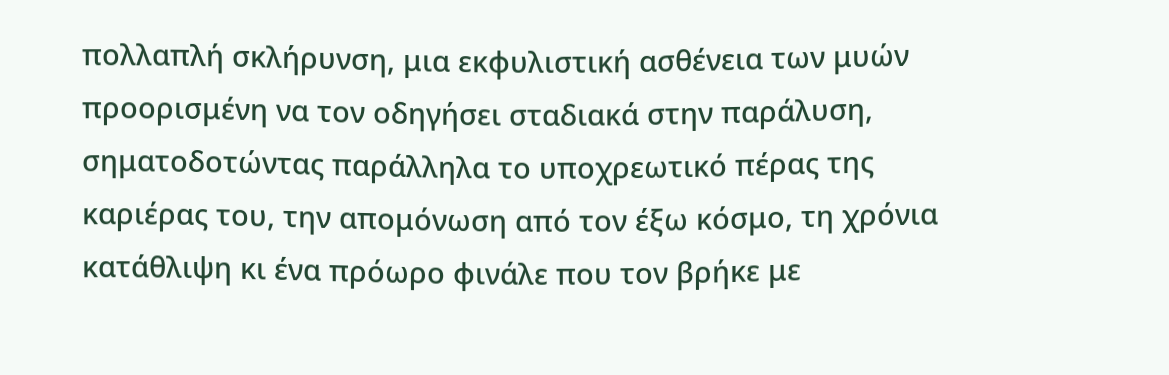πολλαπλή σκλήρυνση, μια εκφυλιστική ασθένεια των μυών προορισμένη να τον οδηγήσει σταδιακά στην παράλυση, σηματοδοτώντας παράλληλα το υποχρεωτικό πέρας της καριέρας του, την απομόνωση από τον έξω κόσμο, τη χρόνια κατάθλιψη κι ένα πρόωρο φινάλε που τον βρήκε με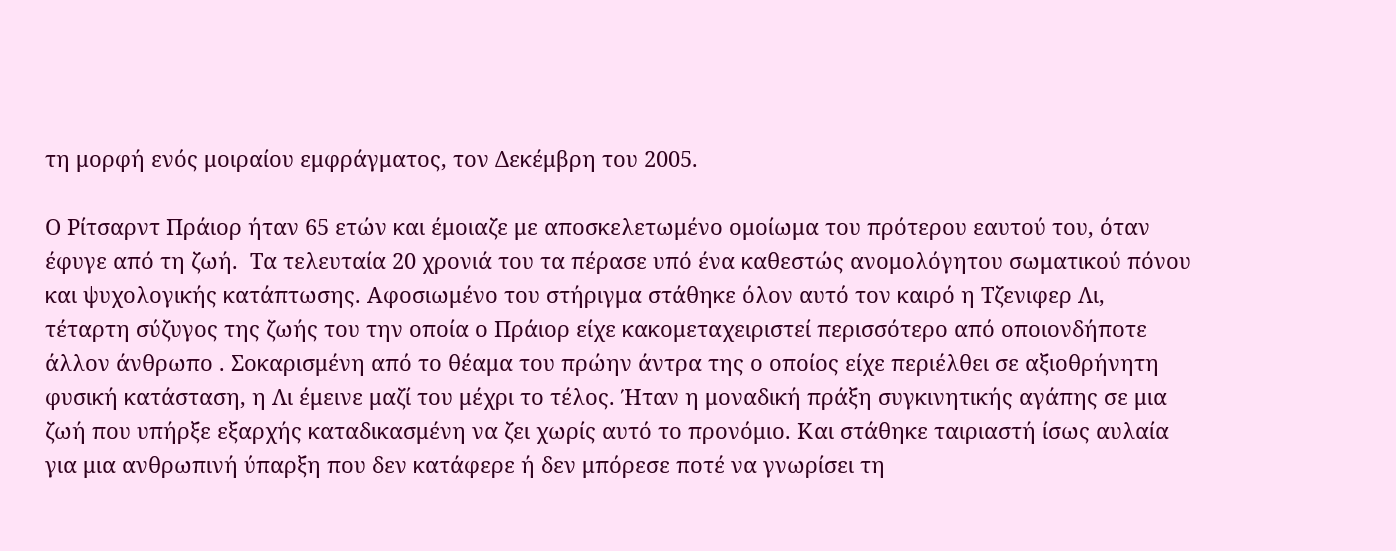τη μορφή ενός μοιραίου εμφράγματος, τον Δεκέμβρη του 2005.

Ο Ρίτσαρντ Πράιορ ήταν 65 ετών και έμοιαζε με αποσκελετωμένο ομοίωμα του πρότερου εαυτού του, όταν έφυγε από τη ζωή.  Τα τελευταία 20 χρονιά του τα πέρασε υπό ένα καθεστώς ανομολόγητου σωματικού πόνου και ψυχολογικής κατάπτωσης. Αφοσιωμένο του στήριγμα στάθηκε όλον αυτό τον καιρό η Tζενιφερ Λι, τέταρτη σύζυγος της ζωής του την οποία ο Πράιορ είχε κακομεταχειριστεί περισσότερο από οποιονδήποτε άλλον άνθρωπο . Σοκαρισμένη από το θέαμα του πρώην άντρα της ο οποίος είχε περιέλθει σε αξιοθρήνητη φυσική κατάσταση, η Λι έμεινε μαζί του μέχρι το τέλος. Ήταν η μοναδική πράξη συγκινητικής αγάπης σε μια ζωή που υπήρξε εξαρχής καταδικασμένη να ζει χωρίς αυτό το προνόμιο. Και στάθηκε ταιριαστή ίσως αυλαία για μια ανθρωπινή ύπαρξη που δεν κατάφερε ή δεν μπόρεσε ποτέ να γνωρίσει τη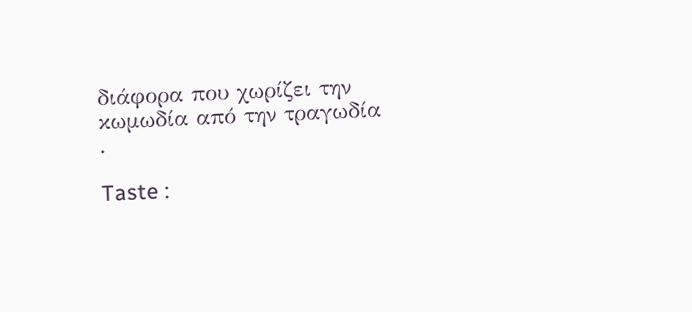διάφορα που χωρίζει την κωμωδία από την τραγωδία .

Taste :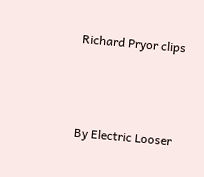Richard Pryor clips



By Electric Looser